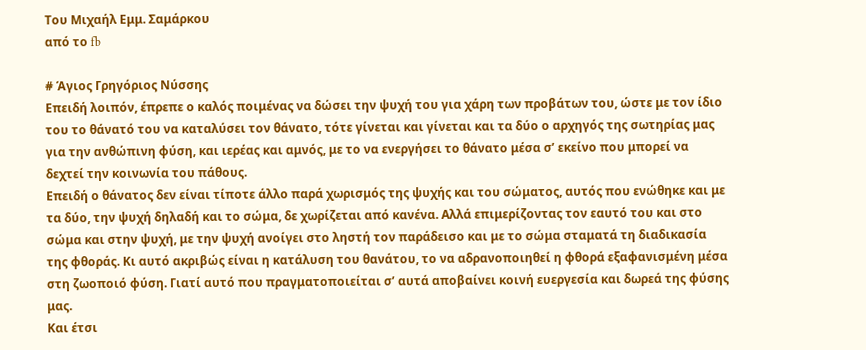Toυ Μιχαήλ Εμμ. Σαμάρκου
από το fb

# Άγιος Γρηγόριος Νύσσης
Επειδή λοιπόν, έπρεπε ο καλός ποιμένας να δώσει την ψυχή του για χάρη των προβάτων του, ώστε με τον ίδιο του το θάνατό του να καταλύσει τον θάνατο, τότε γίνεται και γίνεται και τα δύο ο αρχηγός της σωτηρίας μας για την ανθώπινη φύση, και ιερέας και αμνός, με το να ενεργήσει το θάνατο μέσα σ’ εκείνο που μπορεί να δεχτεί την κοινωνία του πάθους.
Επειδή ο θάνατος δεν είναι τίποτε άλλο παρά χωρισμός της ψυχής και του σώματος, αυτός που ενώθηκε και με τα δύο, την ψυχή δηλαδή και το σώμα, δε χωρίζεται από κανένα. Αλλά επιμερίζοντας τον εαυτό του και στο σώμα και στην ψυχή, με την ψυχή ανοίγει στο ληστή τον παράδεισο και με το σώμα σταματά τη διαδικασία της φθοράς. Κι αυτό ακριβώς είναι η κατάλυση του θανάτου, το να αδρανοποιηθεί η φθορά εξαφανισμένη μέσα στη ζωοποιό φύση. Γιατί αυτό που πραγματοποιείται σ’ αυτά αποβαίνει κοινή ευεργεσία και δωρεά της φύσης μας.
Και έτσι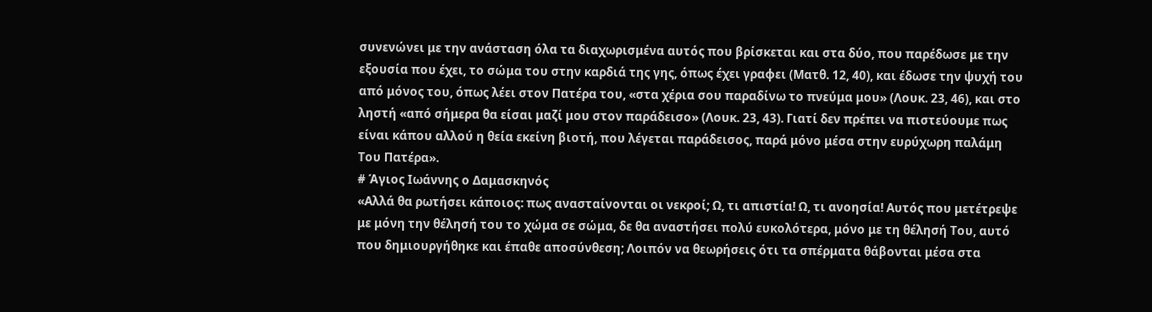συνενώνει με την ανάσταση όλα τα διαχωρισμένα αυτός που βρίσκεται και στα δύο, που παρέδωσε με την εξουσία που έχει, το σώμα του στην καρδιά της γης, όπως έχει γραφει (Ματθ. 12, 40), και έδωσε την ψυχή του από μόνος του, όπως λέει στον Πατέρα του, «στα χέρια σου παραδίνω το πνεύμα μου» (Λουκ. 23, 46), και στο ληστή «από σήμερα θα είσαι μαζί μου στον παράδεισο» (Λουκ. 23, 43). Γιατί δεν πρέπει να πιστεύουμε πως είναι κάπου αλλού η θεία εκείνη βιοτή, που λέγεται παράδεισος, παρά μόνο μέσα στην ευρύχωρη παλάμη Tου Πατέρα».
# Άγιος Ιωάννης ο Δαμασκηνός
«Αλλά θα ρωτήσει κάποιος: πως ανασταίνονται οι νεκροί; Ω, τι απιστία! Ω, τι ανοησία! Αυτός που μετέτρεψε με μόνη την θέλησή του το χώμα σε σώμα, δε θα αναστήσει πολύ ευκολότερα, μόνο με τη θέλησή Του, αυτό που δημιουργήθηκε και έπαθε αποσύνθεση; Λοιπόν να θεωρήσεις ότι τα σπέρματα θάβονται μέσα στα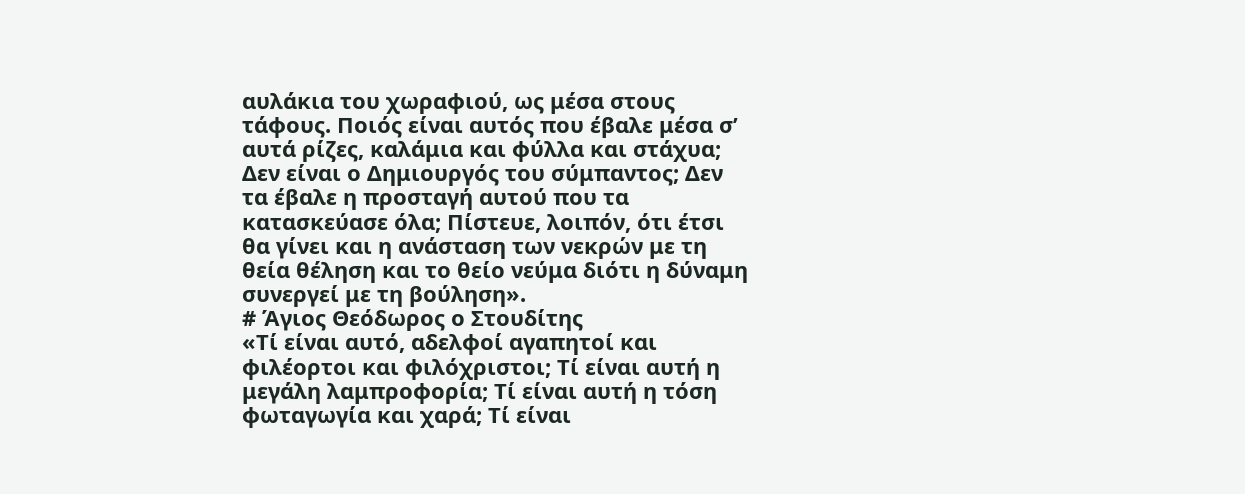αυλάκια του χωραφιού, ως μέσα στους τάφους. Ποιός είναι αυτός που έβαλε μέσα σ’ αυτά ρίζες, καλάμια και φύλλα και στάχυα; Δεν είναι ο Δημιουργός του σύμπαντος; Δεν τα έβαλε η προσταγή αυτού που τα κατασκεύασε όλα; Πίστευε, λοιπόν, ότι έτσι θα γίνει και η ανάσταση των νεκρών με τη θεία θέληση και το θείο νεύμα διότι η δύναμη συνεργεί με τη βούληση».
# Άγιος Θεόδωρος ο Στουδίτης
«Τί είναι αυτό, αδελφοί αγαπητοί και φιλέορτοι και φιλόχριστοι; Τί είναι αυτή η μεγάλη λαμπροφορία; Τί είναι αυτή η τόση φωταγωγία και χαρά; Τί είναι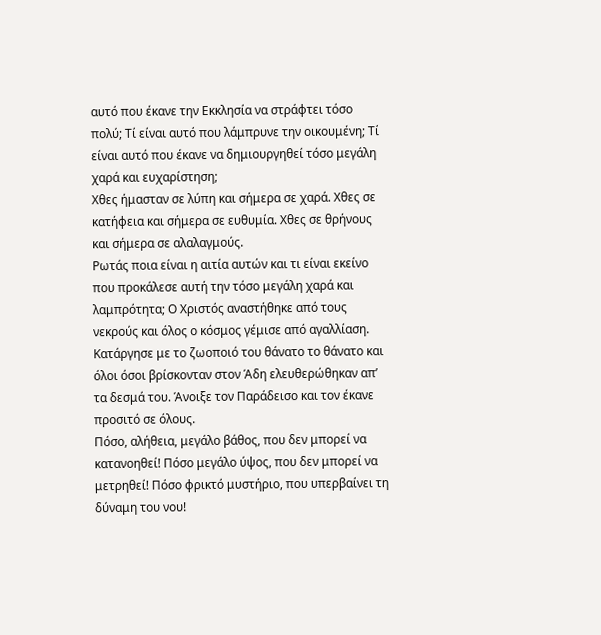αυτό που έκανε την Εκκλησία να στράφτει τόσο πολύ; Τί είναι αυτό που λάμπρυνε την οικουμένη; Τί είναι αυτό που έκανε να δημιουργηθεί τόσο μεγάλη χαρά και ευχαρίστηση;
Χθες ήμασταν σε λύπη και σήμερα σε χαρά. Χθες σε κατήφεια και σήμερα σε ευθυμία. Χθες σε θρήνους και σήμερα σε αλαλαγμούς.
Ρωτάς ποια είναι η αιτία αυτών και τι είναι εκείνο που προκάλεσε αυτή την τόσο μεγάλη χαρά και λαμπρότητα; Ο Χριστός αναστήθηκε από τους νεκρούς και όλος ο κόσμος γέμισε από αγαλλίαση. Κατάργησε με το ζωοποιό του θάνατο το θάνατο και όλοι όσοι βρίσκονταν στον Άδη ελευθερώθηκαν απ’ τα δεσμά του. Άνοιξε τον Παράδεισο και τον έκανε προσιτό σε όλους.
Πόσο, αλήθεια, μεγάλο βάθος, που δεν μπορεί να κατανοηθεί! Πόσο μεγάλο ύψος, που δεν μπορεί να μετρηθεί! Πόσο φρικτό μυστήριο, που υπερβαίνει τη δύναμη του νου!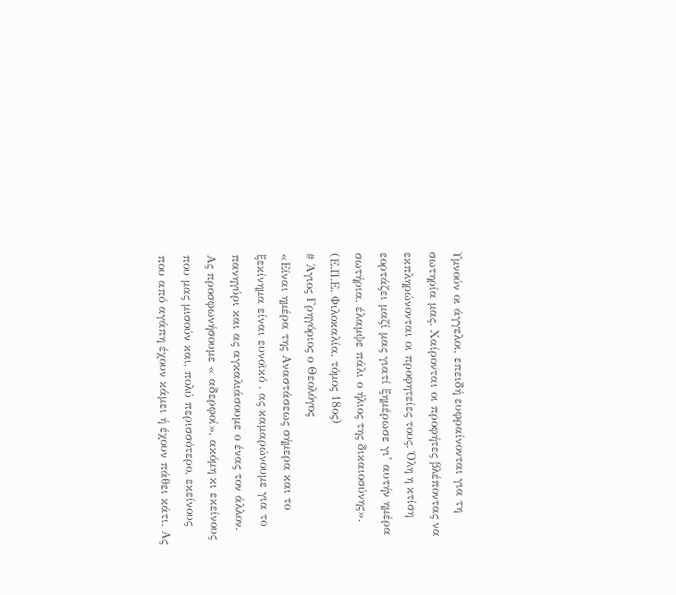Υμνούν οι άγγελοι, επειδή ευφραίνονται για τη σωτηρία μας. Χαίρονται οι προφήτες βλέποντας να εκπληρώνονται οι προφητείες τους. Όλη η κτίση εορτάζει μαζί μας γιατί ξημέρωσε γι’ αυτήν ημέρα σωτήρια, έλαμψε πάλι ο ήλιος της δικαιοσύνης».
(Ε.Π.Ε. Φιλοκαλία, τόμος 18ος)
# Άγιος Γρηγόριος ο Θεολόγος
«Είναι ημέρα της Αναστάσεως σήμερα και το ξεκίνημα είναι ευνοϊκό . ας καμαρώνουμε για το πανηγύρι και ας αγκαλιάσουμε ο ένας τον άλλον. Ας προσφωνήσουμε « αδερφοί», ακόμη κι εκείνους που μας μισούν και, πολύ περισσότερο, εκείνους που από αγάπη έχουν κάμει ή έχουν πάθει κάτι. Ας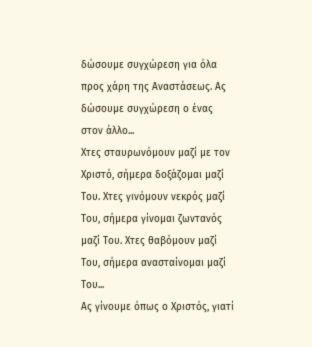δώσουμε συγχώρεση για όλα προς χάρη της Αναστάσεως. Ας δώσουμε συγχώρεση ο ένας στον άλλο...
Χτες σταυρωνόμουν μαζί με τον Χριστό, σήμερα δοξάζομαι μαζί Του. Χτες γινόμουν νεκρός μαζί Του, σήμερα γίνομαι ζωντανός μαζί Του. Χτες θαβόμουν μαζί Του, σήμερα ανασταίνομαι μαζί Του...
Ας γίνουμε όπως ο Χριστός, γιατί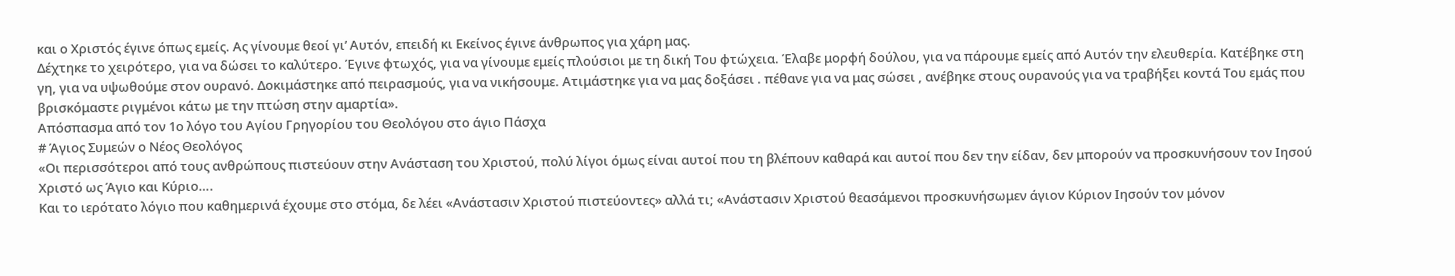και ο Χριστός έγινε όπως εμείς. Ας γίνουμε θεοί γι’ Αυτόν, επειδή κι Εκείνος έγινε άνθρωπος για χάρη μας.
Δέχτηκε το χειρότερο, για να δώσει το καλύτερο. Έγινε φτωχός, για να γίνουμε εμείς πλούσιοι με τη δική Του φτώχεια. Έλαβε μορφή δούλου, για να πάρουμε εμείς από Αυτόν την ελευθερία. Κατέβηκε στη γη, για να υψωθούμε στον ουρανό. Δοκιμάστηκε από πειρασμούς, για να νικήσουμε. Ατιμάστηκε για να μας δοξάσει . πέθανε για να μας σώσει , ανέβηκε στους ουρανούς για να τραβήξει κοντά Του εμάς που βρισκόμαστε ριγμένοι κάτω με την πτώση στην αμαρτία».
Απόσπασμα από τον 1ο λόγο του Αγίου Γρηγορίου του Θεολόγου στο άγιο Πάσχα
# Άγιος Συμεών ο Νέος Θεολόγος
«Οι περισσότεροι από τους ανθρώπους πιστεύουν στην Ανάσταση του Χριστού, πολύ λίγοι όμως είναι αυτοί που τη βλέπουν καθαρά και αυτοί που δεν την είδαν, δεν μπορούν να προσκυνήσουν τον Ιησού Χριστό ως Άγιο και Κύριο….
Και το ιερότατο λόγιο που καθημερινά έχουμε στο στόμα, δε λέει «Ανάστασιν Χριστού πιστεύοντες» αλλά τι; «Ανάστασιν Χριστού θεασάμενοι προσκυνήσωμεν άγιον Κύριον Ιησούν τον μόνον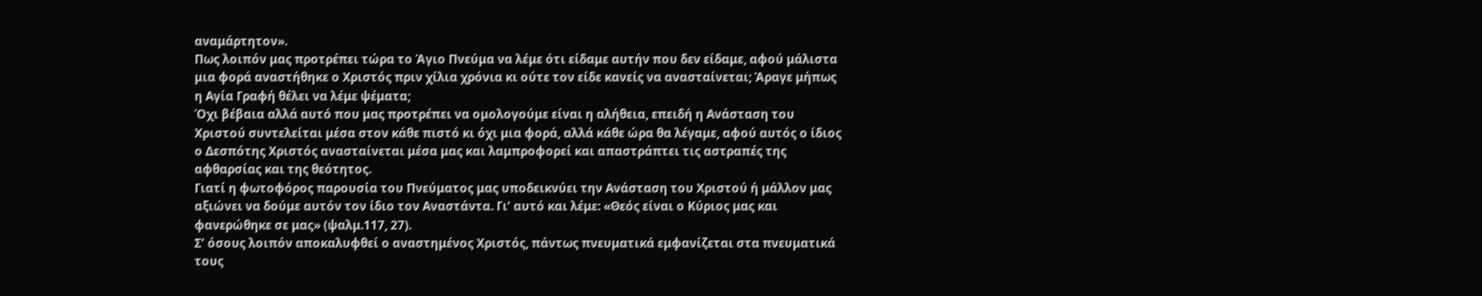αναμάρτητον».
Πως λοιπόν μας προτρέπει τώρα το Άγιο Πνεύμα να λέμε ότι είδαμε αυτήν που δεν είδαμε, αφού μάλιστα μια φορά αναστήθηκε ο Χριστός πριν χίλια χρόνια κι ούτε τον είδε κανείς να ανασταίνεται; Άραγε μήπως η Αγία Γραφή θέλει να λέμε ψέματα;
Όχι βέβαια αλλά αυτό που μας προτρέπει να ομολογούμε είναι η αλήθεια, επειδή η Ανάσταση του Χριστού συντελείται μέσα στον κάθε πιστό κι όχι μια φορά, αλλά κάθε ώρα θα λέγαμε, αφού αυτός ο ίδιος ο Δεσπότης Χριστός ανασταίνεται μέσα μας και λαμπροφορεί και απαστράπτει τις αστραπές της αφθαρσίας και της θεότητος.
Γιατί η φωτοφόρος παρουσία του Πνεύματος μας υποδεικνύει την Ανάσταση του Χριστού ή μάλλον μας αξιώνει να δούμε αυτόν τον ίδιο τον Αναστάντα. Γι’ αυτό και λέμε: «Θεός είναι ο Κύριος μας και φανερώθηκε σε μας» (ψαλμ.117, 27).
Σ’ όσους λοιπόν αποκαλυφθεί ο αναστημένος Χριστός, πάντως πνευματικά εμφανίζεται στα πνευματικά τους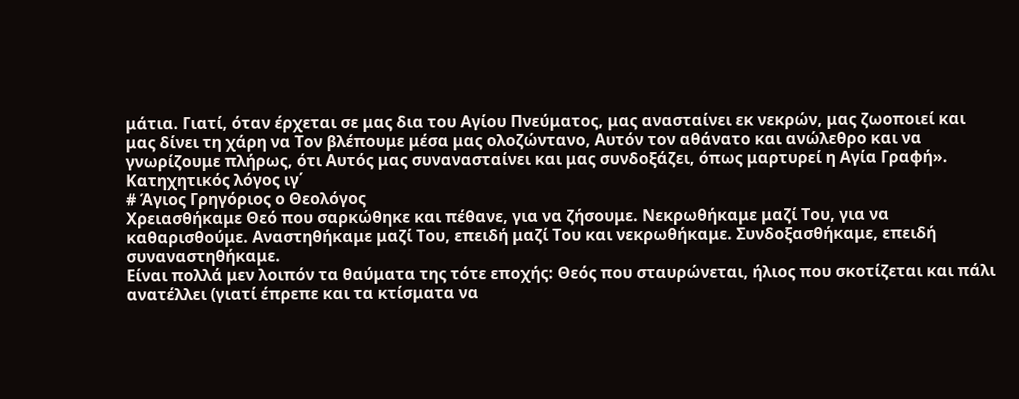μάτια. Γιατί, όταν έρχεται σε μας δια του Αγίου Πνεύματος, μας ανασταίνει εκ νεκρών, μας ζωοποιεί και μας δίνει τη χάρη να Τον βλέπουμε μέσα μας ολοζώντανο, Αυτόν τον αθάνατο και ανώλεθρο και να γνωρίζουμε πλήρως, ότι Αυτός μας συνανασταίνει και μας συνδοξάζει, όπως μαρτυρεί η Αγία Γραφή».
Κατηχητικός λόγος ιγ΄
# Άγιος Γρηγόριος ο Θεολόγος
Χρειασθήκαμε Θεό που σαρκώθηκε και πέθανε, για να ζήσουμε. Νεκρωθήκαμε μαζί Του, για να καθαρισθούμε. Αναστηθήκαμε μαζί Του, επειδή μαζί Του και νεκρωθήκαμε. Συνδοξασθήκαμε, επειδή συναναστηθήκαμε.
Είναι πολλά μεν λοιπόν τα θαύματα της τότε εποχής: Θεός που σταυρώνεται, ήλιος που σκοτίζεται και πάλι ανατέλλει (γιατί έπρεπε και τα κτίσματα να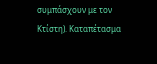συμπάσχουν με τον Κτίστη). Καταπέτασμα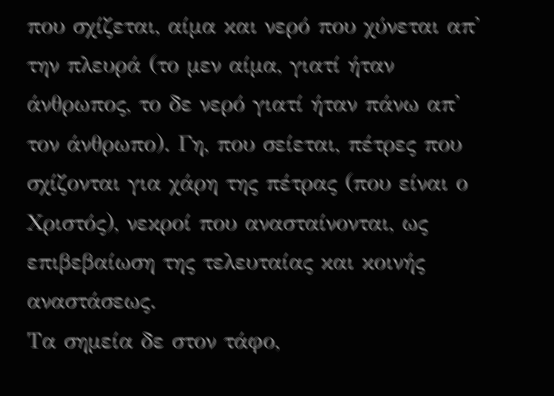που σχίζεται, αίμα και νερό που χύνεται απ' την πλευρά (το μεν αίμα, γιατί ήταν άνθρωπος, το δε νερό γιατί ήταν πάνω απ' τον άνθρωπο). Γη, που σείεται, πέτρες που σχίζονται για χάρη της πέτρας (που είναι ο Χριστός), νεκροί που ανασταίνονται, ως επιβεβαίωση της τελευταίας και κοινής αναστάσεως.
Τα σημεία δε στον τάφο,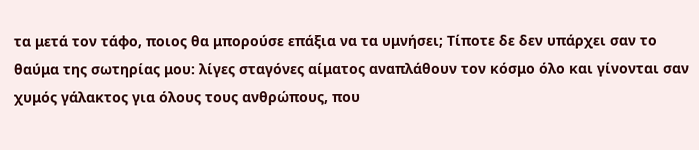τα μετά τον τάφο, ποιος θα μπορούσε επάξια να τα υμνήσει; Τίποτε δε δεν υπάρχει σαν το θαύμα της σωτηρίας μου: λίγες σταγόνες αίματος αναπλάθουν τον κόσμο όλο και γίνονται σαν χυμός γάλακτος για όλους τους ανθρώπους, που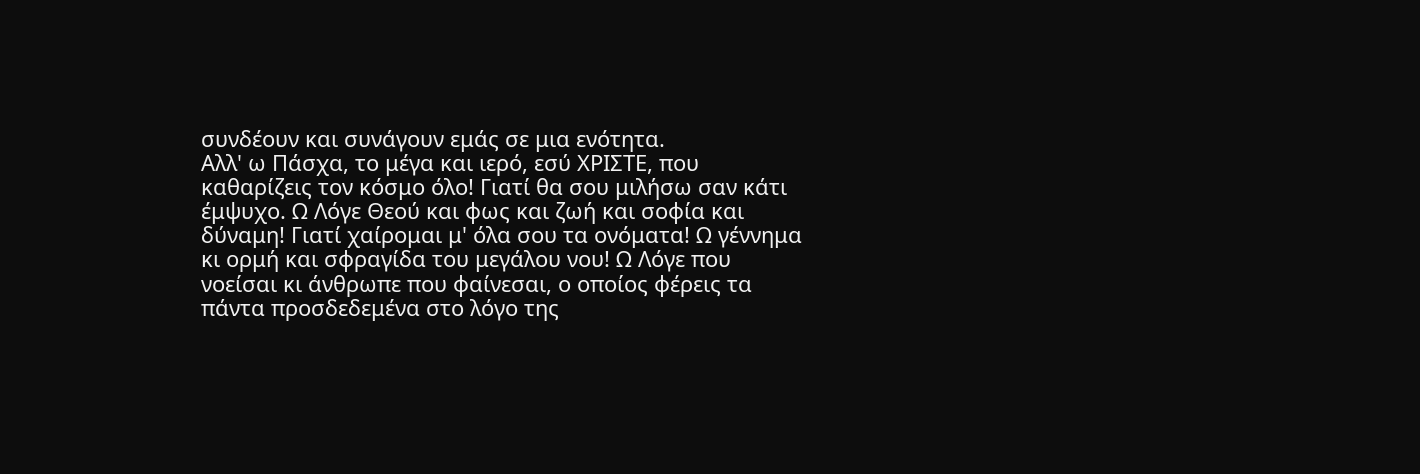συνδέουν και συνάγουν εμάς σε μια ενότητα.
Αλλ' ω Πάσχα, το μέγα και ιερό, εσύ ΧΡΙΣΤΕ, που καθαρίζεις τον κόσμο όλο! Γιατί θα σου μιλήσω σαν κάτι έμψυχο. Ω Λόγε Θεού και φως και ζωή και σοφία και δύναμη! Γιατί χαίρομαι μ' όλα σου τα ονόματα! Ω γέννημα κι ορμή και σφραγίδα του μεγάλου νου! Ω Λόγε που νοείσαι κι άνθρωπε που φαίνεσαι, ο οποίος φέρεις τα πάντα προσδεδεμένα στο λόγο της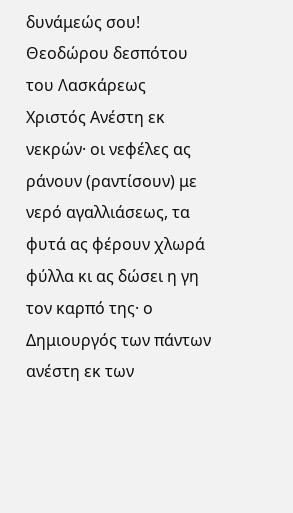δυνάμεώς σου!
Θεοδώρου δεσπότου του Λασκάρεως
Χριστός Ανέστη εκ νεκρών· οι νεφέλες ας ράνουν (ραντίσουν) με νερό αγαλλιάσεως, τα φυτά ας φέρουν χλωρά φύλλα κι ας δώσει η γη τον καρπό της· ο Δημιουργός των πάντων ανέστη εκ των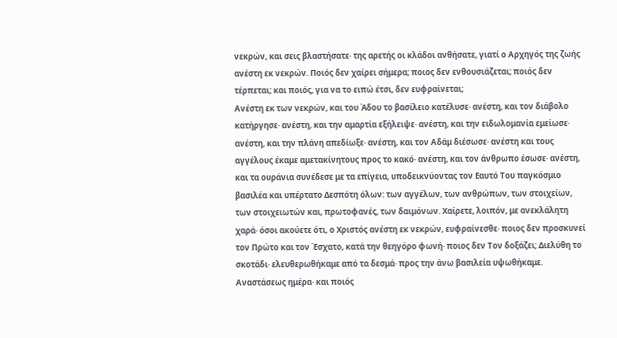νεκρών, και σεις βλαστήσατε· της αρετής οι κλάδοι ανθήσατε, γιατί ο Αρχηγός της ζωής ανέστη εκ νεκρών. Ποιός δεν χαίρει σήμερα; ποιος δεν ενθουσιάζεται; ποιός δεν τέρπεται; και ποιός, για να το ειπώ έτσι, δεν ευφραίνεται;
Ανέστη εκ των νεκρών, και του Άδου το βασίλειο κατέλυσε· ανέστη, και τον διάβολο κατήργησε· ανέστη, και την αμαρτία εξήλειψε· ανέστη, και την ειδωλομανία εμείωσε· ανέστη, και την πλάνη απεδίωξε· ανέστη, και τον Αδάμ διέσωσε· ανέστη και τους αγγέλους έκαμε αμετακίνητους προς το κακό· ανέστη, και τον άνθρωπο έσωσε· ανέστη, και τα ουράνια συνέδεσε με τα επίγεια, υποδεικνύοντας τον Εαυτό Του παγκόσμιο βασιλέα και υπέρτατο Δεσπότη όλων: των αγγέλων, των ανθρώπων, των στοιχείων, των στοιχειωτών και, πρωτοφανές, των δαιμόνων. Χαίρετε, λοιπόν, με ανεκλάλητη χαρά· όσοι ακούετε ότι, ο Χριστός ανέστη εκ νεκρών, ευφραίνεσθε· ποιος δεν προσκυνεί τον Πρώτο και τον Έσχατο, κατά την θεηγόρο φωνή· ποιος δεν Τον δοξάζει; Διελύθη το σκοτάδι· ελευθερωθήκαμε από τα δεσμά· προς την άνω βασιλεία υψωθήκαμε.
Αναστάσεως ημέρα· και ποιός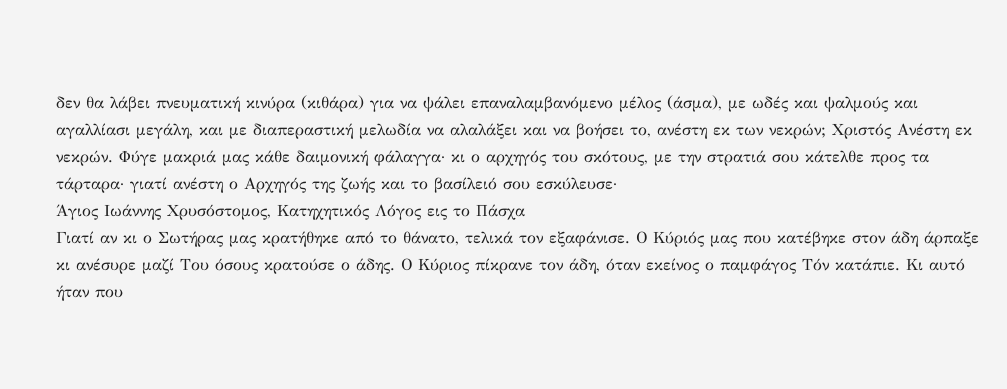δεν θα λάβει πνευματική κινύρα (κιθάρα) για να ψάλει επαναλαμβανόμενο μέλος (άσμα), με ωδές και ψαλμούς και αγαλλίασι μεγάλη, και με διαπεραστική μελωδία να αλαλάξει και να βοήσει το, ανέστη εκ των νεκρών; Χριστός Ανέστη εκ νεκρών. Φύγε μακριά μας κάθε δαιμονική φάλαγγα· κι ο αρχηγός του σκότους, με την στρατιά σου κάτελθε προς τα τάρταρα· γιατί ανέστη ο Αρχηγός της ζωής και το βασίλειό σου εσκύλευσε·
Άγιος Ιωάννης Χρυσόστομος, Κατηχητικός Λόγος εις το Πάσχα
Γιατί αν κι ο Σωτήρας μας κρατήθηκε από το θάνατο, τελικά τον εξαφάνισε. Ο Κύριός μας που κατέβηκε στον άδη άρπαξε κι ανέσυρε μαζί Του όσους κρατούσε ο άδης. Ο Κύριος πίκρανε τον άδη, όταν εκείνος ο παμφάγος Τόν κατάπιε. Κι αυτό ήταν που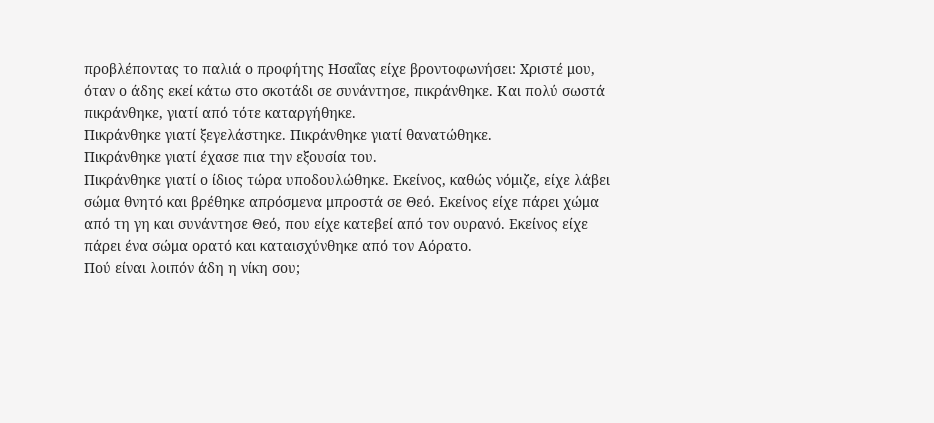προβλέποντας το παλιά ο προφήτης Ησαΐας είχε βροντοφωνήσει: Χριστέ μου, όταν ο άδης εκεί κάτω στο σκοτάδι σε συνάντησε, πικράνθηκε. Και πολύ σωστά πικράνθηκε, γιατί από τότε καταργήθηκε.
Πικράνθηκε γιατί ξεγελάστηκε. Πικράνθηκε γιατί θανατώθηκε.
Πικράνθηκε γιατί έχασε πια την εξουσία του.
Πικράνθηκε γιατί ο ίδιος τώρα υποδουλώθηκε. Εκείνος, καθώς νόμιζε, είχε λάβει σώμα θνητό και βρέθηκε απρόσμενα μπροστά σε Θεό. Εκείνος είχε πάρει χώμα από τη γη και συνάντησε Θεό, που είχε κατεβεί από τον ουρανό. Εκείνος είχε πάρει ένα σώμα ορατό και καταισχύνθηκε από τον Αόρατο.
Πού είναι λοιπόν άδη η νίκη σου;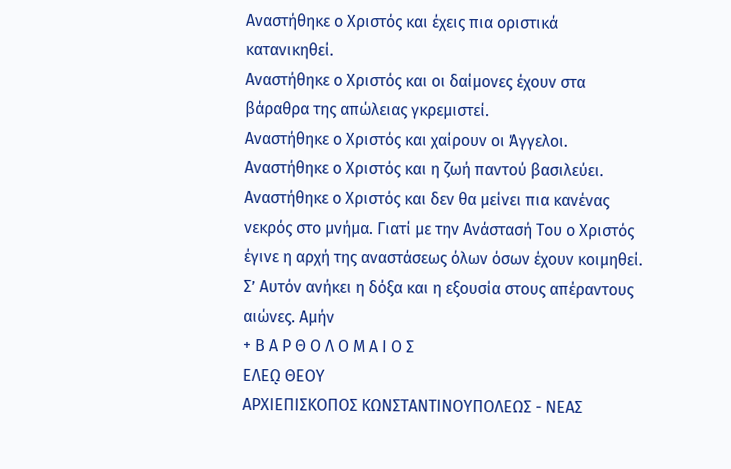Αναστήθηκε ο Χριστός και έχεις πια οριστικά κατανικηθεί.
Αναστήθηκε ο Χριστός και οι δαίμονες έχουν στα βάραθρα της απώλειας γκρεμιστεί.
Αναστήθηκε ο Χριστός και χαίρουν οι Άγγελοι.
Αναστήθηκε ο Χριστός και η ζωή παντού βασιλεύει.
Αναστήθηκε ο Χριστός και δεν θα μείνει πια κανένας νεκρός στο μνήμα. Γιατί με την Ανάστασή Του ο Χριστός έγινε η αρχή της αναστάσεως όλων όσων έχουν κοιμηθεί. Σ’ Αυτόν ανήκει η δόξα και η εξουσία στους απέραντους αιώνες. Αμήν
+ Β Α Ρ Θ Ο Λ Ο Μ Α Ι Ο Σ
ΕΛΕῼ ΘΕΟΥ
ΑΡΧΙΕΠΙΣΚΟΠΟΣ ΚΩΝΣΤΑΝΤΙΝΟΥΠΟΛΕΩΣ - ΝΕΑΣ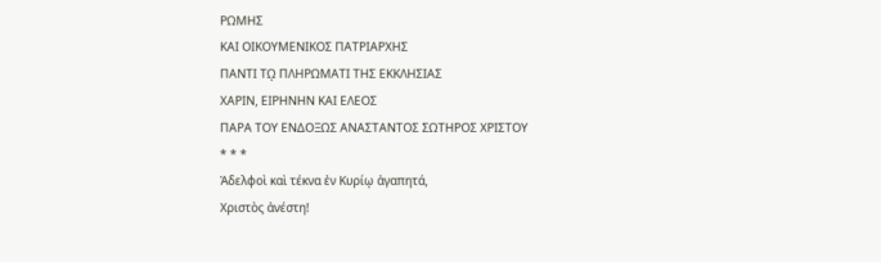ΡΩΜΗΣ
ΚΑΙ ΟΙΚΟΥΜΕΝΙΚΟΣ ΠΑΤΡΙΑΡΧΗΣ
ΠΑΝΤΙ Τῼ ΠΛΗΡΩΜΑΤΙ ΤΗΣ ΕΚΚΛΗΣΙΑΣ
ΧΑΡΙΝ, ΕΙΡΗΝΗΝ ΚΑΙ ΕΛΕΟΣ
ΠΑΡΑ ΤΟΥ ΕΝΔΟΞΩΣ ΑΝΑΣΤΑΝΤΟΣ ΣΩΤΗΡΟΣ ΧΡΙΣΤΟΥ
* * *
Ἀδελφοὶ καὶ τέκνα ἐν Κυρίῳ ἀγαπητά,
Χριστὸς ἀνέστη!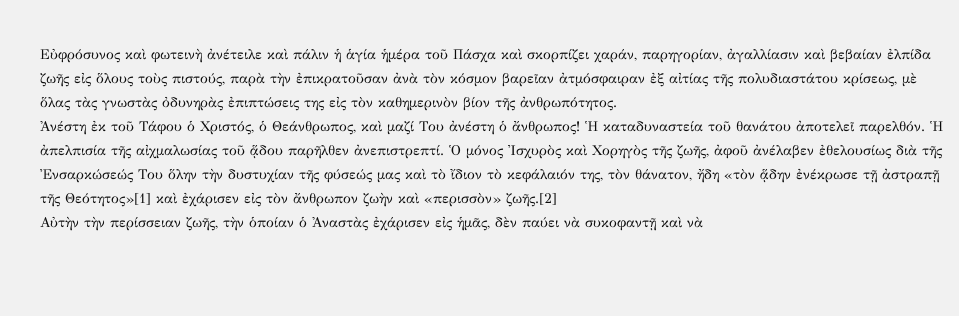Εὐφρόσυνος καὶ φωτεινὴ ἀνέτειλε καὶ πάλιν ἡ ἁγία ἡμέρα τοῦ Πάσχα καὶ σκορπίζει χαράν, παρηγορίαν, ἀγαλλίασιν καὶ βεβαίαν ἐλπίδα ζωῆς εἰς ὅλους τοὺς πιστούς, παρὰ τὴν ἐπικρατοῦσαν ἀνὰ τὸν κόσμον βαρεῖαν ἀτμόσφαιραν ἐξ αἰτίας τῆς πολυδιαστάτου κρίσεως, μὲ ὅλας τὰς γνωστὰς ὀδυνηρὰς ἐπιπτώσεις της εἰς τὸν καθημερινὸν βίον τῆς ἀνθρωπότητος.
Ἀνέστη ἐκ τοῦ Τάφου ὁ Χριστός, ὁ Θεάνθρωπος, καὶ μαζί Του ἀνέστη ὁ ἄνθρωπος! Ἡ καταδυναστεία τοῦ θανάτου ἀποτελεῖ παρελθόν. Ἡ ἀπελπισία τῆς αἰχμαλωσίας τοῦ ᾅδου παρῆλθεν ἀνεπιστρεπτί. Ὁ μόνος Ἰσχυρὸς καὶ Χορηγὸς τῆς ζωῆς, ἀφοῦ ἀνέλαβεν ἐθελουσίως διὰ τῆς Ἐνσαρκώσεώς Του ὅλην τὴν δυστυχίαν τῆς φύσεώς μας καὶ τὸ ἴδιον τὸ κεφάλαιόν της, τὸν θάνατον, ἤδη «τὸν ᾅδην ἐνέκρωσε τῇ ἀστραπῇ τῆς Θεότητος»[1] καὶ ἐχάρισεν εἰς τὸν ἄνθρωπον ζωὴν καὶ «περισσὸν» ζωῆς.[2]
Αὐτὴν τὴν περίσσειαν ζωῆς, τὴν ὁποίαν ὁ Ἀναστὰς ἐχάρισεν εἰς ἡμᾶς, δὲν παύει νὰ συκοφαντῇ καὶ νὰ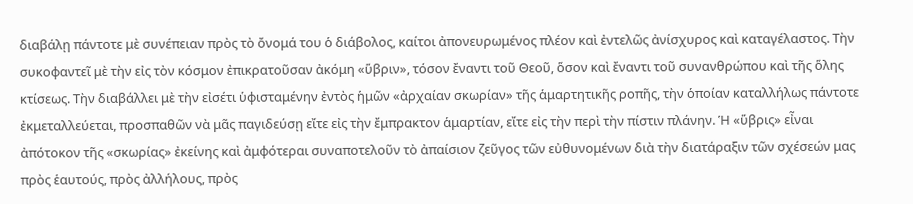διαβάλῃ πάντοτε μὲ συνέπειαν πρὸς τὸ ὄνομά του ὁ διάβολος, καίτοι ἀπονευρωμένος πλέον καὶ ἐντελῶς ἀνίσχυρος καὶ καταγέλαστος. Τὴν συκοφαντεῖ μὲ τὴν εἰς τὸν κόσμον ἐπικρατοῦσαν ἀκόμη «ὕβριν», τόσον ἔναντι τοῦ Θεοῦ, ὅσον καὶ ἔναντι τοῦ συνανθρώπου καὶ τῆς ὅλης κτίσεως. Τὴν διαβάλλει μὲ τὴν εἰσέτι ὑφισταμένην ἐντὸς ἡμῶν «ἀρχαίαν σκωρίαν» τῆς ἁμαρτητικῆς ροπῆς, τὴν ὁποίαν καταλλήλως πάντοτε ἐκμεταλλεύεται, προσπαθῶν νὰ μᾶς παγιδεύσῃ εἴτε εἰς τὴν ἔμπρακτον ἁμαρτίαν, εἴτε εἰς τὴν περὶ τὴν πίστιν πλάνην. Ἡ «ὕβρις» εἶναι ἀπότοκον τῆς «σκωρίας» ἐκείνης καὶ ἀμφότεραι συναποτελοῦν τὸ ἀπαίσιον ζεῦγος τῶν εὐθυνομένων διὰ τὴν διατάραξιν τῶν σχέσεών μας πρὸς ἑαυτούς, πρὸς ἀλλήλους, πρὸς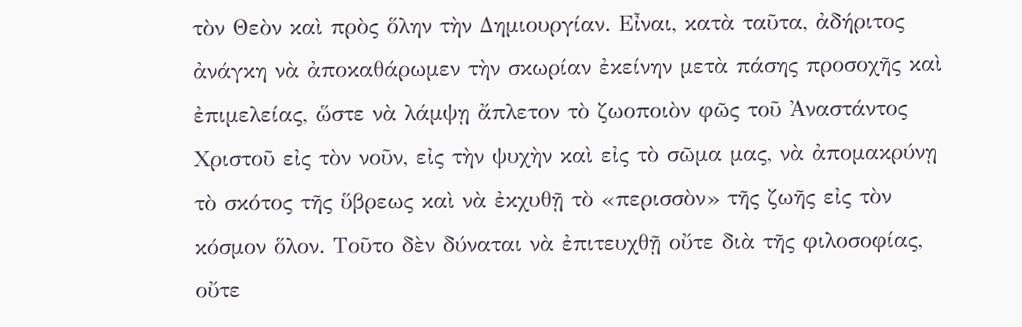τὸν Θεὸν καὶ πρὸς ὅλην τὴν Δημιουργίαν. Εἶναι, κατὰ ταῦτα, ἀδήριτος ἀνάγκη νὰ ἀποκαθάρωμεν τὴν σκωρίαν ἐκείνην μετὰ πάσης προσοχῆς καὶ ἐπιμελείας, ὥστε νὰ λάμψῃ ἄπλετον τὸ ζωοποιὸν φῶς τοῦ Ἀναστάντος Χριστοῦ εἰς τὸν νοῦν, εἰς τὴν ψυχὴν καὶ εἰς τὸ σῶμα μας, νὰ ἀπομακρύνῃ τὸ σκότος τῆς ὕβρεως καὶ νὰ ἐκχυθῇ τὸ «περισσὸν» τῆς ζωῆς εἰς τὸν κόσμον ὅλον. Τοῦτο δὲν δύναται νὰ ἐπιτευχθῇ οὔτε διὰ τῆς φιλοσοφίας, οὔτε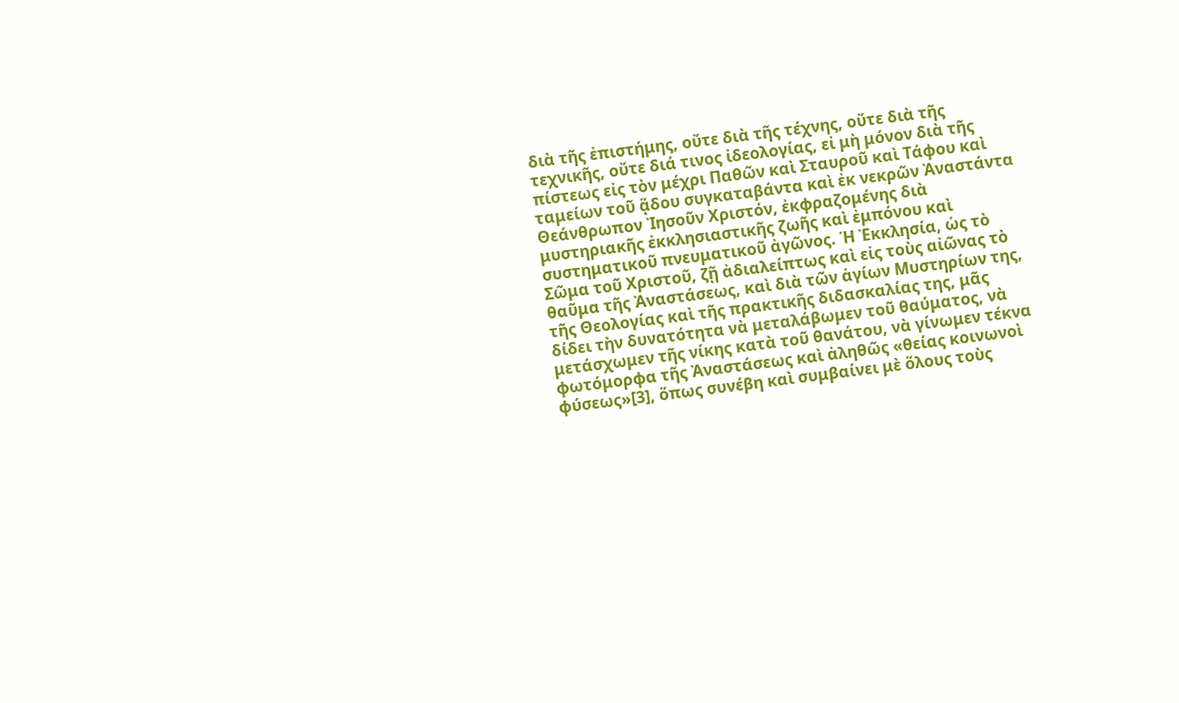διὰ τῆς ἐπιστήμης, οὔτε διὰ τῆς τέχνης, οὔτε διὰ τῆς τεχνικῆς, οὔτε διά τινος ἰδεολογίας, εἰ μὴ μόνον διὰ τῆς πίστεως εἰς τὸν μέχρι Παθῶν καὶ Σταυροῦ καὶ Τάφου καὶ ταμείων τοῦ ᾅδου συγκαταβάντα καὶ ἐκ νεκρῶν Ἀναστάντα Θεάνθρωπον Ἰησοῦν Χριστόν, ἐκφραζομένης διὰ μυστηριακῆς ἐκκλησιαστικῆς ζωῆς καὶ ἐμπόνου καὶ συστηματικοῦ πνευματικοῦ ἀγῶνος. Ἡ Ἐκκλησία, ὡς τὸ Σῶμα τοῦ Χριστοῦ, ζῇ ἀδιαλείπτως καὶ εἰς τοὺς αἰῶνας τὸ θαῦμα τῆς Ἀναστάσεως, καὶ διὰ τῶν ἁγίων Μυστηρίων της, τῆς Θεολογίας καὶ τῆς πρακτικῆς διδασκαλίας της, μᾶς δίδει τὴν δυνατότητα νὰ μεταλάβωμεν τοῦ θαύματος, νὰ μετάσχωμεν τῆς νίκης κατὰ τοῦ θανάτου, νὰ γίνωμεν τέκνα φωτόμορφα τῆς Ἀναστάσεως καὶ ἀληθῶς «θείας κοινωνοὶ φύσεως»[3], ὅπως συνέβη καὶ συμβαίνει μὲ ὅλους τοὺς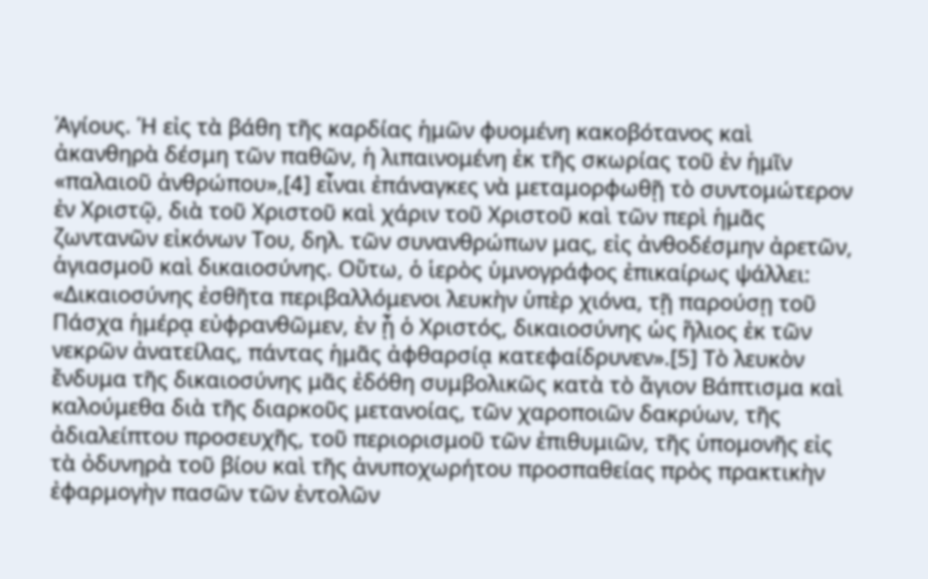Ἁγίους. Ἡ εἰς τὰ βάθη τῆς καρδίας ἡμῶν φυομένη κακοβότανος καὶ ἀκανθηρὰ δέσμη τῶν παθῶν, ἡ λιπαινομένη ἐκ τῆς σκωρίας τοῦ ἐν ἡμῖν «παλαιοῦ ἀνθρώπου»,[4] εἶναι ἐπάναγκες νὰ μεταμορφωθῇ τὸ συντομώτερον ἐν Χριστῷ, διὰ τοῦ Χριστοῦ καὶ χάριν τοῦ Χριστοῦ καὶ τῶν περὶ ἡμᾶς ζωντανῶν εἰκόνων Του, δηλ. τῶν συνανθρώπων μας, εἰς ἀνθοδέσμην ἀρετῶν, ἁγιασμοῦ καὶ δικαιοσύνης. Οὕτω, ὁ ἱερὸς ὑμνογράφος ἐπικαίρως ψάλλει: «Δικαιοσύνης ἐσθῆτα περιβαλλόμενοι λευκὴν ὑπὲρ χιόνα, τῇ παρούσῃ τοῦ Πάσχα ἡμέρᾳ εὐφρανθῶμεν, ἐν ᾖ ὁ Χριστός, δικαιοσύνης ὡς ἥλιος ἐκ τῶν νεκρῶν ἀνατείλας, πάντας ἡμᾶς ἀφθαρσίᾳ κατεφαίδρυνεν».[5] Τὸ λευκὸν ἔνδυμα τῆς δικαιοσύνης μᾶς ἐδόθη συμβολικῶς κατὰ τὸ ἅγιον Βάπτισμα καὶ καλούμεθα διὰ τῆς διαρκοῦς μετανοίας, τῶν χαροποιῶν δακρύων, τῆς ἀδιαλείπτου προσευχῆς, τοῦ περιορισμοῦ τῶν ἐπιθυμιῶν, τῆς ὑπομονῆς εἰς τὰ ὀδυνηρὰ τοῦ βίου καὶ τῆς ἀνυποχωρήτου προσπαθείας πρὸς πρακτικὴν ἐφαρμογὴν πασῶν τῶν ἐντολῶν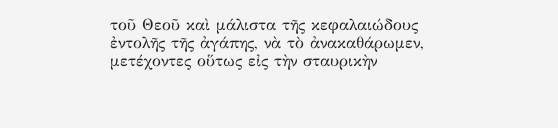τοῦ Θεοῦ καὶ μάλιστα τῆς κεφαλαιώδους ἐντολῆς τῆς ἀγάπης, νὰ τὸ ἀνακαθάρωμεν, μετέχοντες οὕτως εἰς τὴν σταυρικὴν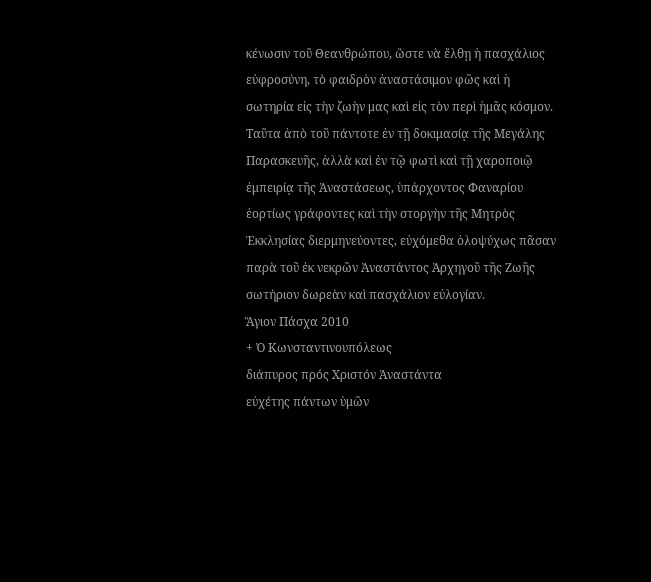κένωσιν τοῦ Θεανθρώπου, ὥστε νὰ ἔλθῃ ἡ πασχάλιος εὐφροσύνη, τὸ φαιδρὸν ἀναστάσιμον φῶς καὶ ἡ σωτηρία εἰς τὴν ζωὴν μας καὶ εἰς τὸν περὶ ἡμᾶς κόσμον.
Ταῦτα ἀπὸ τοῦ πάντοτε ἐν τῇ δοκιμασίᾳ τῆς Μεγάλης Παρασκευῆς, ἀλλὰ καὶ ἐν τῷ φωτὶ καὶ τῇ χαροποιῷ ἐμπειρίᾳ τῆς Ἀναστάσεως, ὑπάρχοντος Φαναρίου ἑορτίως γράφοντες καὶ τὴν στοργὴν τῆς Μητρὸς Ἐκκλησίας διερμηνεύοντες, εὐχόμεθα ὁλοψύχως πᾶσαν παρὰ τοῦ ἐκ νεκρῶν Ἀναστάντος Ἀρχηγοῦ τῆς Ζωῆς σωτήριον δωρεὰν καὶ πασχάλιον εὐλογίαν.
Ἅγιον Πάσχα 2010
+ Ὁ Κωνσταντινουπόλεως
διάπυρος πρός Χριστόν Ἀναστάντα
εὐχέτης πάντων ὑμῶν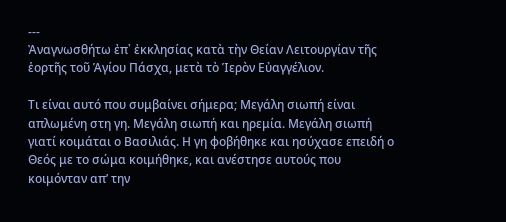---
Ἀναγνωσθήτω ἐπ᾽ ἐκκλησίας κατὰ τὴν Θείαν Λειτουργίαν τῆς ἑορτῆς τοῦ Ἁγίου Πάσχα, μετὰ τὸ Ἱερὸν Εὐαγγέλιον.

Τι είναι αυτό που συμβαίνει σήμερα; Μεγάλη σιωπή είναι απλωμένη στη γη. Μεγάλη σιωπή και ηρεμία. Μεγάλη σιωπή γιατί κοιμάται ο Βασιλιάς. Η γη φοβήθηκε και ησύχασε επειδή ο Θεός με το σώμα κοιμήθηκε, και ανέστησε αυτούς που κοιμόνταν απ’ την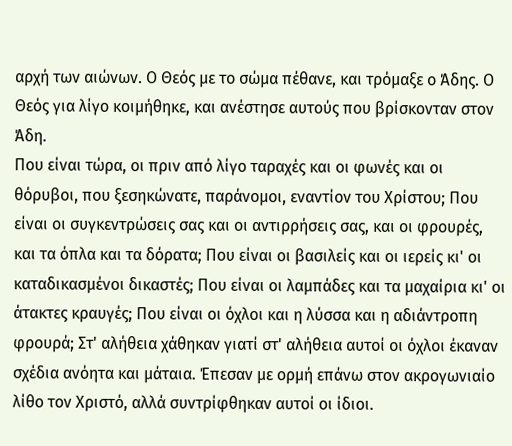αρχή των αιώνων. Ο Θεός με το σώμα πέθανε, και τρόμαξε ο Άδης. Ο Θεός για λίγο κοιμήθηκε, και ανέστησε αυτούς που βρίσκονταν στον Άδη.
Που είναι τώρα, οι πριν από λίγο ταραχές και οι φωνές και οι θόρυβοι, που ξεσηκώνατε, παράνομοι, εναντίον του Χρίστου; Που είναι οι συγκεντρώσεις σας και οι αντιρρήσεις σας, και οι φρουρές, και τα όπλα και τα δόρατα; Που είναι οι βασιλείς και οι ιερείς κι' οι καταδικασμένοι δικαστές; Που είναι οι λαμπάδες και τα μαχαίρια κι' οι άτακτες κραυγές; Που είναι οι όχλοι και η λύσσα και η αδιάντροπη φρουρά; Στ' αλήθεια χάθηκαν γιατί στ' αλήθεια αυτοί οι όχλοι έκαναν σχέδια ανόητα και μάταια. Έπεσαν με ορμή επάνω στον ακρογωνιαίο λίθο τον Χριστό, αλλά συντρίφθηκαν αυτοί οι ίδιοι.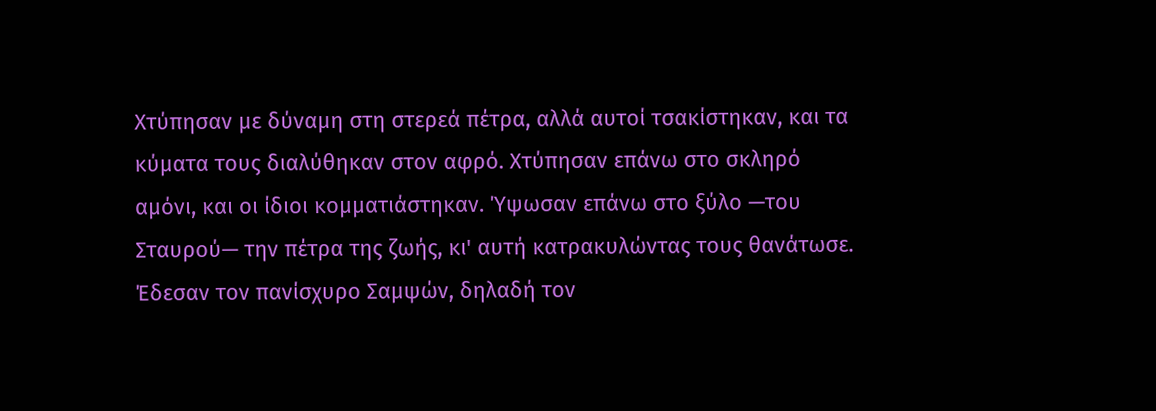Χτύπησαν με δύναμη στη στερεά πέτρα, αλλά αυτοί τσακίστηκαν, και τα κύματα τους διαλύθηκαν στον αφρό. Χτύπησαν επάνω στο σκληρό αμόνι, και οι ίδιοι κομματιάστηκαν. Ύψωσαν επάνω στο ξύλο —του Σταυρού— την πέτρα της ζωής, κι' αυτή κατρακυλώντας τους θανάτωσε. Έδεσαν τον πανίσχυρο Σαμψών, δηλαδή τον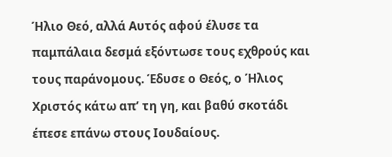Ήλιο Θεό, αλλά Αυτός αφού έλυσε τα παμπάλαια δεσμά εξόντωσε τους εχθρούς και τους παράνομους. Έδυσε ο Θεός, ο Ήλιος Χριστός κάτω απ’ τη γη, και βαθύ σκοτάδι έπεσε επάνω στους Ιουδαίους.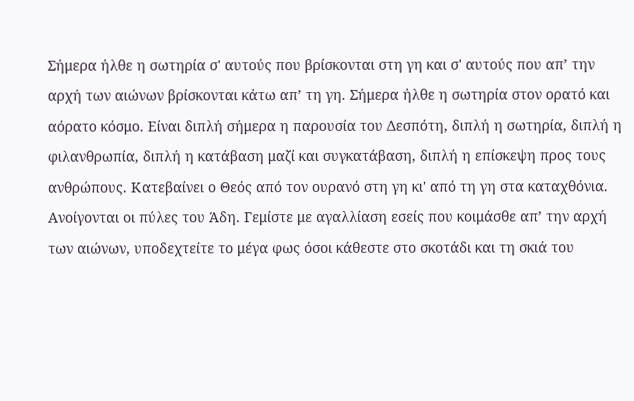Σήμερα ήλθε η σωτηρία σ' αυτούς που βρίσκονται στη γη και σ' αυτούς που απ’ την αρχή των αιώνων βρίσκονται κάτω απ’ τη γη. Σήμερα ήλθε η σωτηρία στον ορατό και αόρατο κόσμο. Είναι διπλή σήμερα η παρουσία του Δεσπότη, διπλή η σωτηρία, διπλή η φιλανθρωπία, διπλή η κατάβαση μαζί και συγκατάβαση, διπλή η επίσκεψη προς τους ανθρώπους. Κατεβαίνει ο Θεός από τον ουρανό στη γη κι' από τη γη στα καταχθόνια. Ανοίγονται οι πύλες του Άδη. Γεμίστε με αγαλλίαση εσείς που κοιμάσθε απ’ την αρχή των αιώνων, υποδεχτείτε το μέγα φως όσοι κάθεστε στο σκοτάδι και τη σκιά του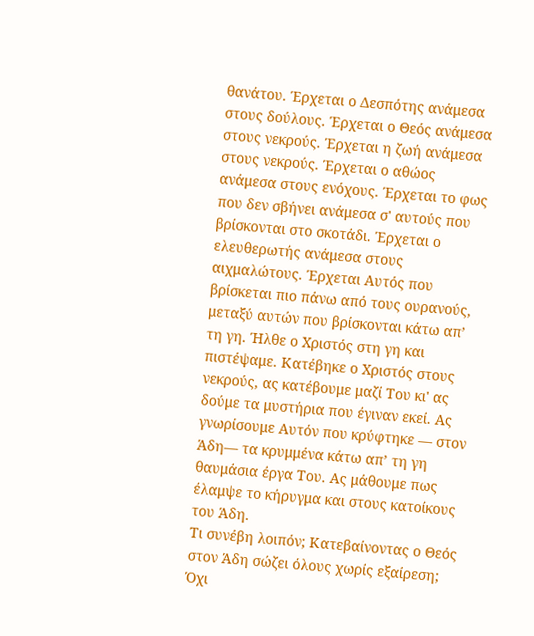θανάτου. Έρχεται ο Δεσπότης ανάμεσα στους δούλους. Έρχεται ο Θεός ανάμεσα στους νεκρούς. Έρχεται η ζωή ανάμεσα στους νεκρούς. Έρχεται ο αθώος ανάμεσα στους ενόχους. Έρχεται το φως που δεν σβήνει ανάμεσα σ' αυτούς που βρίσκονται στο σκοτάδι. Έρχεται ο ελευθερωτής ανάμεσα στους αιχμαλώτους. Έρχεται Αυτός που βρίσκεται πιο πάνω από τους ουρανούς, μεταξύ αυτών που βρίσκονται κάτω απ’ τη γη. Ήλθε ο Χριστός στη γη και πιστέψαμε. Κατέβηκε ο Χριστός στους νεκρούς, ας κατέβουμε μαζί Του κι' ας δούμε τα μυστήρια που έγιναν εκεί. Ας γνωρίσουμε Αυτόν που κρύφτηκε — στον Άδη— τα κρυμμένα κάτω απ’ τη γη θαυμάσια έργα Του. Ας μάθουμε πως έλαμψε το κήρυγμα και στους κατοίκους του Άδη.
Τι συνέβη λοιπόν; Κατεβαίνοντας ο Θεός στον Άδη σώζει όλους χωρίς εξαίρεση; Όχι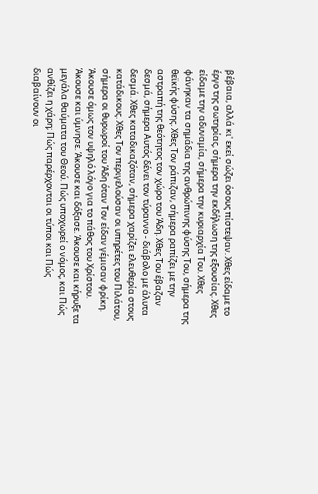βέβαια, αλλά κι' εκεί σώζει όσους πίστεψαν. Χθες είδαμε το έργο της σωτηρίας, σήμερα την εκδήλωση της εξουσίας. Χθες είδαμε την αδυναμία, σήμερα την κυριαρχία Του. Χθες φάνηκαν τα σημάδια της ανθρώπινης φύσης Του, σήμερα της θεϊκής φύσης. Χθες Τον ράπιζαν, σήμερα ραπίζει με την αστραπή της θεότητος τον χώρο του Άδη. Χθες Του έβαζαν δεσμά, σήμερα Αυτός δένει τον τύραννο - διάβολο με άλυτα δεσμά. Χθες καταδικαζόταν, σήμερα χαρίζει ελευθερία στους κατάδικους. Χθες Τον περιγελούσαν οι υπηρέτες του Πιλάτου, σήμερα οι θυρωροί του Άδη όταν Τον είδαν γέμισαν φρίκη.
Άκουσε όμως τον υψηλό λόγο για το πάθος του Χρίστου. Άκουσε και ύμνησε. Άκουσε και δόξασε. Άκουσε και κήρυξε τα μεγάλα θαύματα του Θεού. Πώς υποχωρεί ο νόμος, και Πώς ανθίζει η χάρη; Πώς παρέρχονται οι τύποι και Πώς διαβαίνουν οι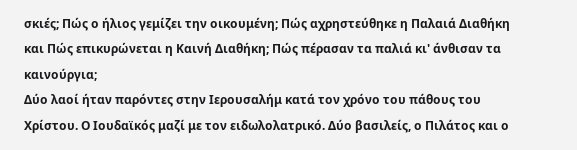σκιές; Πώς ο ήλιος γεμίζει την οικουμένη; Πώς αχρηστεύθηκε η Παλαιά Διαθήκη και Πώς επικυρώνεται η Καινή Διαθήκη; Πώς πέρασαν τα παλιά κι' άνθισαν τα καινούργια;
Δύο λαοί ήταν παρόντες στην Ιερουσαλήμ κατά τον χρόνο του πάθους του Χρίστου. Ο Ιουδαϊκός μαζί με τον ειδωλολατρικό. Δύο βασιλείς, ο Πιλάτος και ο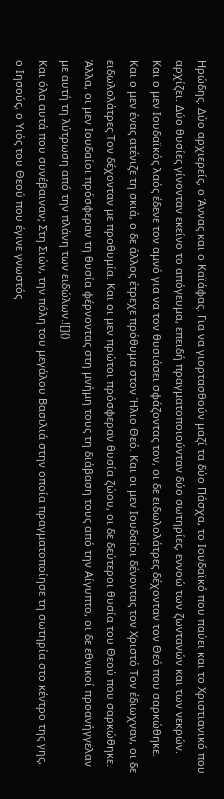Ηρώδης. Δύο αρχιερείς, ο Άννας και ο Καϊάφας. Για να γιορτασθούν μαζί τα δύο Πάσχα, το Ιουδαϊκό που παύει και το Χριστιανικό που αρχίζει. Δύο θυσίες γίνονταν εκείνο το απόγευμα, επειδή πραγματοποιούνταν δύο σωτηρίες, εννοώ των ζωντανών και των νεκρών. Και ο μεν Ιουδαϊκός λαός έδενε τον αμνό για να τον θυσιάσει σφάζοντας τον, οι δε ειδωλολάτρες δέχονταν τον Θεό που σαρκώθηκε. Και ο μεν ένας ατένιζε τη σκιά, ο δε άλλος έτρεχε πρόθυμα στον Ήλιο Θεό. Και οι μεν Ιουδαίοι δένοντας τον Χριστό Τον έδιωχναν, οι δε ειδωλολάτρες Τον δέχονταν με προθυμία. Και οι μεν πρώτοι πρόσφεραν θυσία ζώου, οι δε δεύτεροι θυσία του Θεού που σαρκώθηκε. Άλλα, οι μεν Ιουδαίοι πρόσφεραν τη θυσία φέρνοντας στη μνήμη τους τη διάβαση τους από την Αίγυπτο, οι δε εθνικοί προανήγγελαν με αυτή τη λύτρωση από την πλάνη των ειδώλων.![]()
Και όλα αυτά που συνέβαιναν; Στη Σιών, την πόλη του μεγάλου Βασιλιά στην οποία πραγματοποίησε τη σωτηρία στο κέντρο της γης, ο Ιησούς, ο Υιός του Θεού που έγινε γνωστός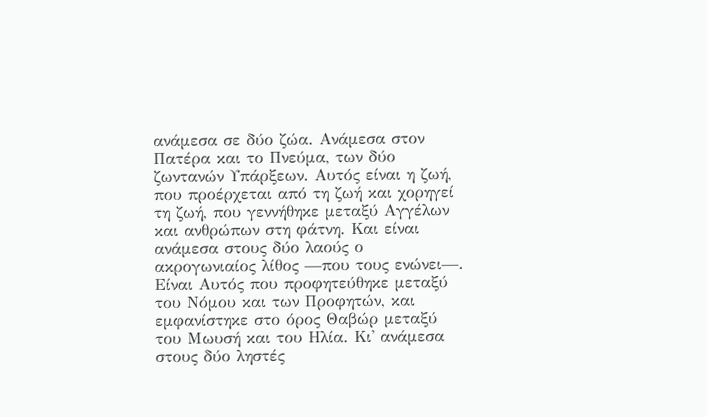ανάμεσα σε δύο ζώα. Ανάμεσα στον Πατέρα και το Πνεύμα, των δύο ζωντανών Υπάρξεων. Αυτός είναι η ζωή, που προέρχεται από τη ζωή και χορηγεί τη ζωή, που γεννήθηκε μεταξύ Αγγέλων και ανθρώπων στη φάτνη. Και είναι ανάμεσα στους δύο λαούς ο ακρογωνιαίος λίθος —που τους ενώνει—. Είναι Αυτός που προφητεύθηκε μεταξύ του Νόμου και των Προφητών, και εμφανίστηκε στο όρος Θαβώρ μεταξύ του Μωυσή και του Ηλία. Κι' ανάμεσα στους δύο ληστές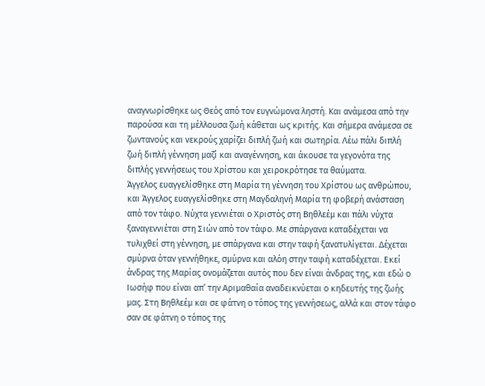αναγνωρίσθηκε ως Θεός από τον ευγνώμονα ληστή. Και ανάμεσα από την παρούσα και τη μέλλουσα ζωή κάθεται ως κριτής. Και σήμερα ανάμεσα σε ζωντανούς και νεκρούς χαρίζει διπλή ζωή και σωτηρία. Λέω πάλι διπλή ζωή διπλή γέννηση μαζί και αναγέννηση, και άκουσε τα γεγονότα της διπλής γεννήσεως του Χρίστου και χειροκρότησε τα θαύματα.
Άγγελος ευαγγελίσθηκε στη Μαρία τη γέννηση του Χρίστου ως ανθρώπου, και Άγγελος ευαγγελίσθηκε στη Μαγδαληνή Μαρία τη φοβερή ανάσταση από τον τάφο. Νύχτα γεννιέται ο Χριστός στη Βηθλεέμ και πάλι νύχτα ξαναγεννιέται στη Σιών από τον τάφο. Με σπάργανα καταδέχεται να τυλιχθεί στη γέννηση, με σπάργανα και στην ταφή ξανατυλίγεται. Δέχεται σμύρνα όταν γεννήθηκε, σμύρνα και αλόη στην ταφή καταδέχεται. Εκεί άνδρας της Μαρίας ονομάζεται αυτός που δεν είναι άνδρας της, και εδώ ο Ιωσήφ που είναι απ’ την Αριμαθαία αναδεικνύεται ο κηδευτής της ζωής μας. Στη Βηθλεέμ και σε φάτνη ο τόπος της γεννήσεως, αλλά και στον τάφο σαν σε φάτνη ο τόπος της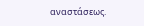αναστάσεως.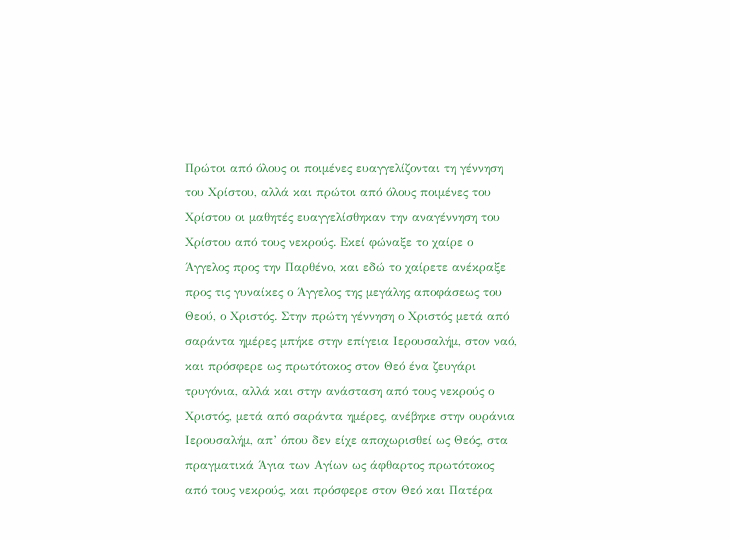Πρώτοι από όλους οι ποιμένες ευαγγελίζονται τη γέννηση του Χρίστου, αλλά και πρώτοι από όλους ποιμένες του Χρίστου οι μαθητές ευαγγελίσθηκαν την αναγέννηση του Χρίστου από τους νεκρούς. Εκεί φώναξε το χαίρε ο Άγγελος προς την Παρθένο, και εδώ το χαίρετε ανέκραξε προς τις γυναίκες ο Άγγελος της μεγάλης αποφάσεως του Θεού, ο Χριστός. Στην πρώτη γέννηση ο Χριστός μετά από σαράντα ημέρες μπήκε στην επίγεια Ιερουσαλήμ, στον ναό, και πρόσφερε ως πρωτότοκος στον Θεό ένα ζευγάρι τρυγόνια, αλλά και στην ανάσταση από τους νεκρούς ο Χριστός, μετά από σαράντα ημέρες, ανέβηκε στην ουράνια Ιερουσαλήμ, απ’ όπου δεν είχε αποχωρισθεί ως Θεός, στα πραγματικά Άγια των Αγίων ως άφθαρτος πρωτότοκος από τους νεκρούς, και πρόσφερε στον Θεό και Πατέρα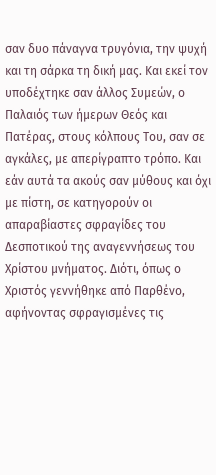σαν δυο πάναγνα τρυγόνια, την ψυχή και τη σάρκα τη δική μας. Και εκεί τον υποδέχτηκε σαν άλλος Συμεών, ο Παλαιός των ήμερων Θεός και Πατέρας, στους κόλπους Του, σαν σε αγκάλες, με απερίγραπτο τρόπο. Και εάν αυτά τα ακούς σαν μύθους και όχι με πίστη, σε κατηγορούν οι απαραβίαστες σφραγίδες του Δεσποτικού της αναγεννήσεως του Χρίστου μνήματος. Διότι, όπως ο Χριστός γεννήθηκε από Παρθένο, αφήνοντας σφραγισμένες τις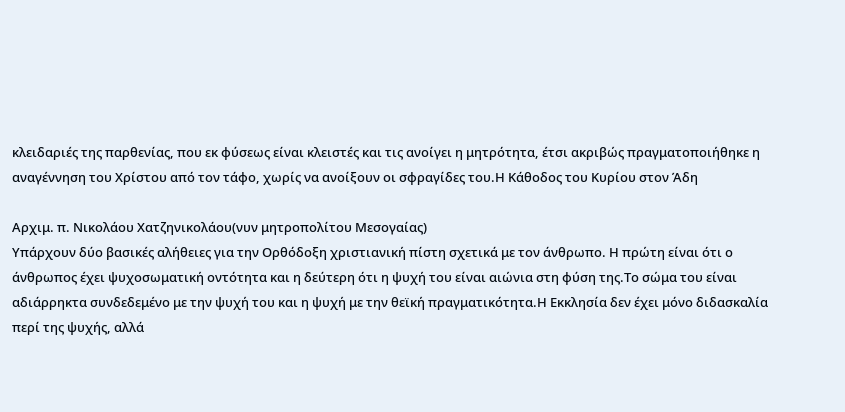κλειδαριές της παρθενίας, που εκ φύσεως είναι κλειστές και τις ανοίγει η μητρότητα, έτσι ακριβώς πραγματοποιήθηκε η αναγέννηση του Χρίστου από τον τάφο, χωρίς να ανοίξουν οι σφραγίδες του.Η Κάθοδος του Κυρίου στον Άδη

Αρχιμ. π. Νικολάου Χατζηνικολάου(νυν μητροπολίτου Μεσογαίας)
Υπάρχουν δύο βασικές αλήθειες για την Ορθόδοξη χριστιανική πίστη σχετικά με τον άνθρωπο. Η πρώτη είναι ότι ο άνθρωπος έχει ψυχοσωματική οντότητα και η δεύτερη ότι η ψυχή του είναι αιώνια στη φύση της.Το σώμα του είναι αδιάρρηκτα συνδεδεμένο με την ψυχή του και η ψυχή με την θεϊκή πραγματικότητα.Η Εκκλησία δεν έχει μόνο διδασκαλία περί της ψυχής, αλλά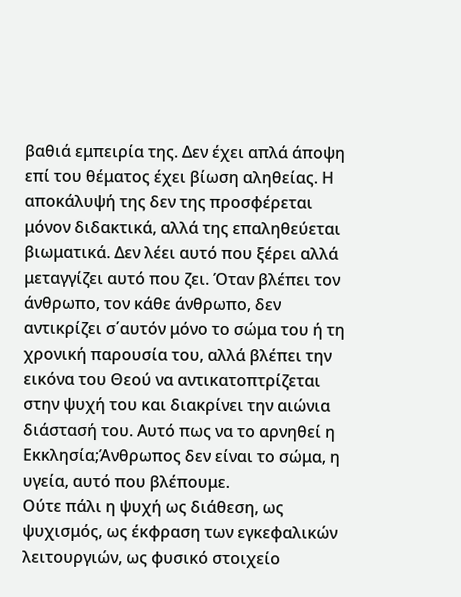βαθιά εμπειρία της. Δεν έχει απλά άποψη επί του θέματος έχει βίωση αληθείας. Η αποκάλυψή της δεν της προσφέρεται μόνον διδακτικά, αλλά της επαληθεύεται βιωματικά. Δεν λέει αυτό που ξέρει αλλά μεταγγίζει αυτό που ζει. Όταν βλέπει τον άνθρωπο, τον κάθε άνθρωπο, δεν αντικρίζει σ΄αυτόν μόνο το σώμα του ή τη χρονική παρουσία του, αλλά βλέπει την εικόνα του Θεού να αντικατοπτρίζεται στην ψυχή του και διακρίνει την αιώνια διάστασή του. Αυτό πως να το αρνηθεί η Εκκλησία;Άνθρωπος δεν είναι το σώμα, η υγεία, αυτό που βλέπουμε.
Ούτε πάλι η ψυχή ως διάθεση, ως ψυχισμός, ως έκφραση των εγκεφαλικών λειτουργιών, ως φυσικό στοιχείο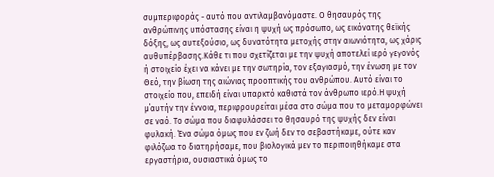συμπεριφοράς - αυτό που αντιλαμβανόμαστε. Ο θησαυρός της ανθρώπινης υπόστασης είναι η ψυχή ως πρόσωπο, ως εικόνατης θεϊκής δόξης, ως αυτεξούσιο, ως δυνατότητα μετοχής στην αιωνιότητα, ως χάρις αυθυπέρβασης.Κάθε τι που σχετίζεται με την ψυχή αποτελεί ιερό γεγονός ή στοιχείο έχει να κάνει με την σωτηρία, τον εξαγιασμό, την ένωση με τον Θεό, την βίωση της αιώνιας προοπτικής του ανθρώπου. Αυτό είναι το στοιχείο που, επειδή είναι υπαρκτό καθιστά τον άνθρωπο ιερό.Η ψυχή μ΄αυτήν την έννοια, περιφρουρείται μέσα στο σώμα που το μεταμορφώνει σε ναό. Το σώμα που διαφυλάσσει το θησαυρό της ψυχής δεν είναι φυλακή. Ένα σώμα όμως που εν ζωή δεν το σεβαστήκαμε, ούτε καν φιλόζωα το διατηρήσαμε, που βιολογικά μεν το περιποιηθήκαμε στα εργαστήρια, ουσιαστικά όμως το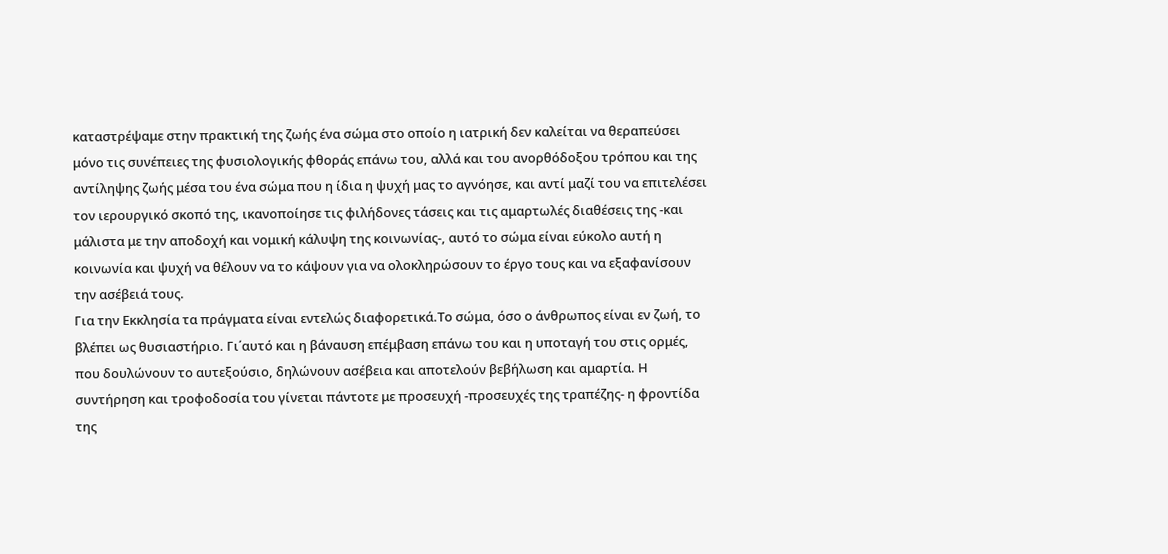καταστρέψαμε στην πρακτική της ζωής ένα σώμα στο οποίο η ιατρική δεν καλείται να θεραπεύσει μόνο τις συνέπειες της φυσιολογικής φθοράς επάνω του, αλλά και του ανορθόδοξου τρόπου και της αντίληψης ζωής μέσα του ένα σώμα που η ίδια η ψυχή μας το αγνόησε, και αντί μαζί του να επιτελέσει τον ιερουργικό σκοπό της, ικανοποίησε τις φιλήδονες τάσεις και τις αμαρτωλές διαθέσεις της -και μάλιστα με την αποδοχή και νομική κάλυψη της κοινωνίας-, αυτό το σώμα είναι εύκολο αυτή η κοινωνία και ψυχή να θέλουν να το κάψουν για να ολοκληρώσουν το έργο τους και να εξαφανίσουν την ασέβειά τους.
Για την Εκκλησία τα πράγματα είναι εντελώς διαφορετικά.Το σώμα, όσο ο άνθρωπος είναι εν ζωή, το βλέπει ως θυσιαστήριο. Γι΄αυτό και η βάναυση επέμβαση επάνω του και η υποταγή του στις ορμές, που δουλώνουν το αυτεξούσιο, δηλώνουν ασέβεια και αποτελούν βεβήλωση και αμαρτία. Η συντήρηση και τροφοδοσία του γίνεται πάντοτε με προσευχή -προσευχές της τραπέζης- η φροντίδα της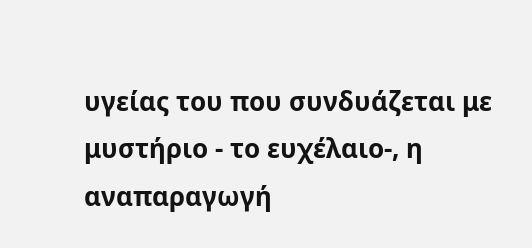υγείας του που συνδυάζεται με μυστήριο - το ευχέλαιο-, η αναπαραγωγή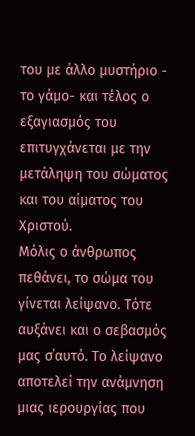του με άλλο μυστήριο - το γάμο- και τέλος ο εξαγιασμός του επιτυγχάνεται με την μετάληψη του σώματος και του αίματος του Χριστού.
Μόλις ο άνθρωπος πεθάνει, το σώμα του γίνεται λείψανο. Τότε αυξάνει και ο σεβασμός μας σ΄αυτό. Το λείψανο αποτελεί την ανάμνηση μιας ιερουργίας που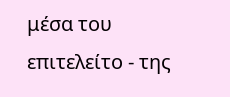μέσα του επιτελείτο - της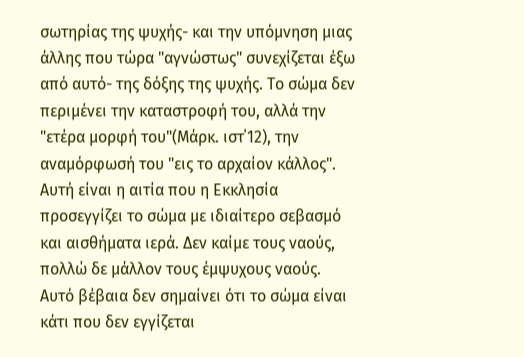σωτηρίας της ψυχής- και την υπόμνηση μιας άλλης που τώρα "αγνώστως" συνεχίζεται έξω από αυτό- της δόξης της ψυχής. Το σώμα δεν περιμένει την καταστροφή του, αλλά την "ετέρα μορφή του"(Μάρκ. ιστ΄12), την αναμόρφωσή του "εις το αρχαίον κάλλος". Αυτή είναι η αιτία που η Εκκλησία προσεγγίζει το σώμα με ιδιαίτερο σεβασμό και αισθήματα ιερά. Δεν καίμε τους ναούς, πολλώ δε μάλλον τους έμψυχους ναούς. Αυτό βέβαια δεν σημαίνει ότι το σώμα είναι κάτι που δεν εγγίζεται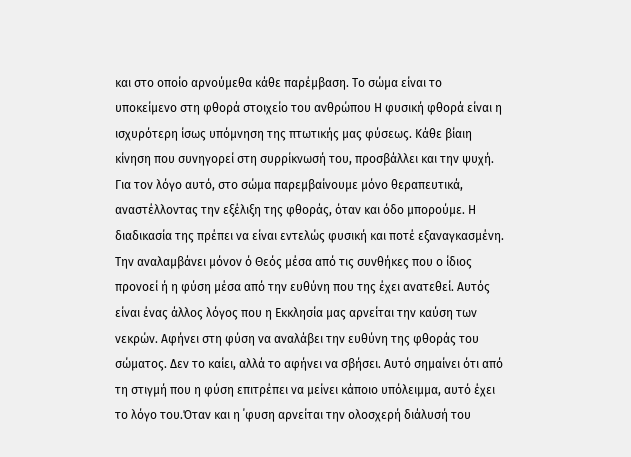και στο οποίο αρνούμεθα κάθε παρέμβαση. Το σώμα είναι το υποκείμενο στη φθορά στοιχείο του ανθρώπου Η φυσική φθορά είναι η ισχυρότερη ίσως υπόμνηση της πτωτικής μας φύσεως. Κάθε βίαιη κίνηση που συνηγορεί στη συρρίκνωσή του, προσβάλλει και την ψυχή. Για τον λόγο αυτό, στο σώμα παρεμβαίνουμε μόνο θεραπευτικά, αναστέλλοντας την εξέλιξη της φθοράς, όταν και όδο μπορούμε. Η διαδικασία της πρέπει να είναι εντελώς φυσική και ποτέ εξαναγκασμένη. Την αναλαμβάνει μόνον ό Θεός μέσα από τις συνθήκες που ο ίδιος προνοεί ή η φύση μέσα από την ευθύνη που της έχει ανατεθεί. Αυτός είναι ένας άλλος λόγος που η Εκκλησία μας αρνείται την καύση των νεκρών. Αφήνει στη φύση να αναλάβει την ευθύνη της φθοράς του σώματος. Δεν το καίει, αλλά το αφήνει να σβήσει. Αυτό σημαίνει ότι από τη στιγμή που η φύση επιτρέπει να μείνει κάποιο υπόλειμμα, αυτό έχει το λόγο του.Όταν και η ΄φυση αρνείται την ολοσχερή διάλυσή του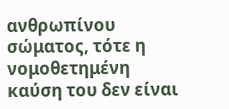ανθρωπίνου σώματος, τότε η νομοθετημένη καύση του δεν είναι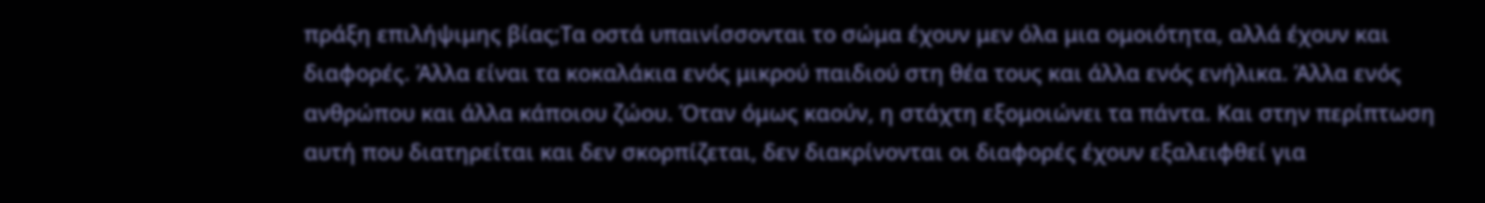πράξη επιλήψιμης βίας;Τα οστά υπαινίσσονται το σώμα έχουν μεν όλα μια ομοιότητα, αλλά έχουν και διαφορές. Άλλα είναι τα κοκαλάκια ενός μικρού παιδιού στη θέα τους και άλλα ενός ενήλικα. Άλλα ενός ανθρώπου και άλλα κάποιου ζώου. Όταν όμως καούν, η στάχτη εξομοιώνει τα πάντα. Και στην περίπτωση αυτή που διατηρείται και δεν σκορπίζεται, δεν διακρίνονται οι διαφορές έχουν εξαλειφθεί για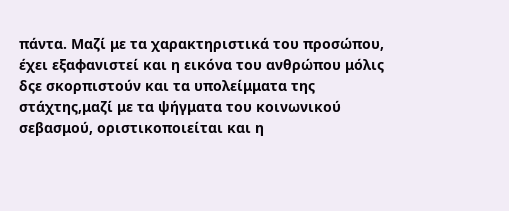πάντα. Μαζί με τα χαρακτηριστικά του προσώπου, έχει εξαφανιστεί και η εικόνα του ανθρώπου μόλις δςε σκορπιστούν και τα υπολείμματα της στάχτης,μαζί με τα ψήγματα του κοινωνικού σεβασμού, οριστικοποιείται και η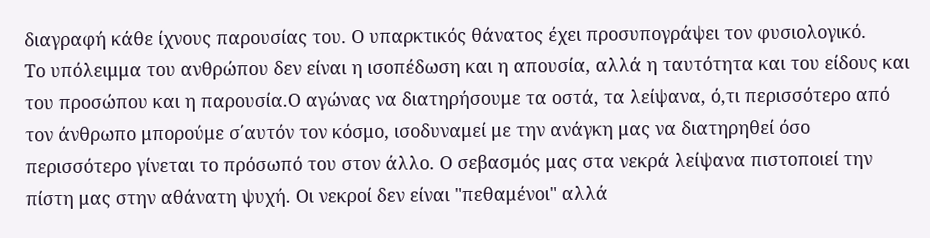διαγραφή κάθε ίχνους παρουσίας του. Ο υπαρκτικός θάνατος έχει προσυπογράψει τον φυσιολογικό.
Το υπόλειμμα του ανθρώπου δεν είναι η ισοπέδωση και η απουσία, αλλά η ταυτότητα και του είδους και του προσώπου και η παρουσία.Ο αγώνας να διατηρήσουμε τα οστά, τα λείψανα, ό,τι περισσότερο από τον άνθρωπο μπορούμε σ΄αυτόν τον κόσμο, ισοδυναμεί με την ανάγκη μας να διατηρηθεί όσο περισσότερο γίνεται το πρόσωπό του στον άλλο. Ο σεβασμός μας στα νεκρά λείψανα πιστοποιεί την πίστη μας στην αθάνατη ψυχή. Οι νεκροί δεν είναι "πεθαμένοι" αλλά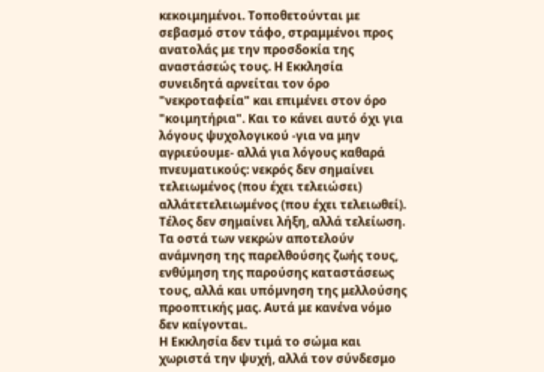κεκοιμημένοι. Τοποθετούνται με σεβασμό στον τάφο, στραμμένοι προς ανατολάς με την προσδοκία της αναστάσεώς τους. Η Εκκλησία συνειδητά αρνείται τον όρο "νεκροταφεία" και επιμένει στον όρο "κοιμητήρια". Και το κάνει αυτό όχι για λόγους ψυχολογικού -για να μην αγριεύουμε- αλλά για λόγους καθαρά πνευματικούς: νεκρός δεν σημαίνει τελειωμένος (που έχει τελειώσει) αλλάτετελειωμένος (που έχει τελειωθεί). Τέλος δεν σημαίνει λήξη, αλλά τελείωση. Τα οστά των νεκρών αποτελούν ανάμνηση της παρελθούσης ζωής τους, ενθύμηση της παρούσης καταστάσεως τους, αλλά και υπόμνηση της μελλούσης προοπτικής μας. Αυτά με κανένα νόμο δεν καίγονται.
Η Εκκλησία δεν τιμά το σώμα και χωριστά την ψυχή, αλλά τον σύνδεσμο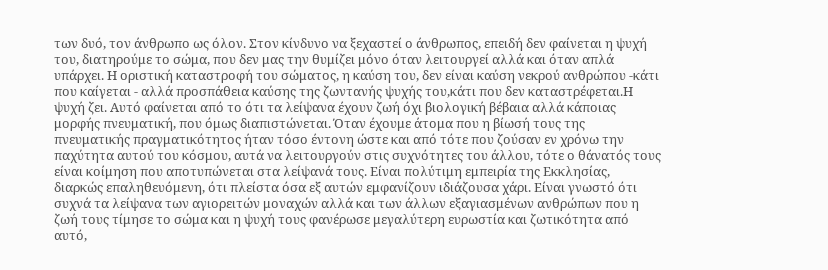των δυό, τον άνθρωπο ως όλον. Στον κίνδυνο να ξεχαστεί ο άνθρωπος, επειδή δεν φαίνεται η ψυχή του, διατηρούμε το σώμα, που δεν μας την θυμίζει μόνο όταν λειτουργεί αλλά και όταν απλά υπάρχει. Η οριστική καταστροφή του σώματος, η καύση του, δεν είναι καύση νεκρού ανθρώπου -κάτι που καίγεται - αλλά προσπάθεια καύσης της ζωντανής ψυχής του,κάτι που δεν καταστρέφεται.Η ψυχή ζει. Αυτό φαίνεται από το ότι τα λείψανα έχουν ζωή όχι βιολογική βέβαια αλλά κάποιας μορφής πνευματική, που όμως διαπιστώνεται. Όταν έχουμε άτομα που η βίωσή τους της πνευματικής πραγματικότητος ήταν τόσο έντονη ώστε και από τότε που ζούσαν εν χρόνω την παχύτητα αυτού του κόσμου, αυτά να λειτουργούν στις συχνότητες του άλλου, τότε ο θάνατός τους είναι κοίμηση που αποτυπώνεται στα λείψανά τους. Είναι πολύτιμη εμπειρία της Εκκλησίας, διαρκώς επαληθευόμενη, ότι πλείστα όσα εξ αυτών εμφανίζουν ιδιάζουσα χάρι. Είναι γνωστό ότι συχνά τα λείψανα των αγιορειτών μοναχών αλλά και των άλλων εξαγιασμένων ανθρώπων που η ζωή τους τίμησε το σώμα και η ψυχή τους φανέρωσε μεγαλύτερη ευρωστία και ζωτικότητα από αυτό,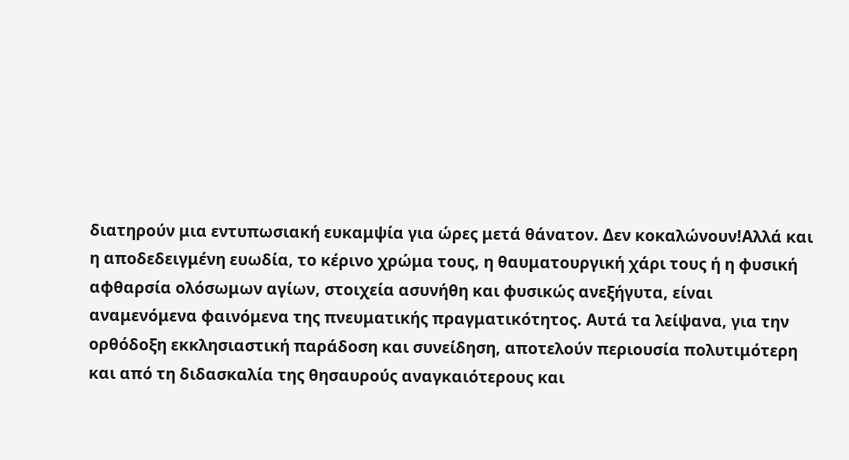διατηρούν μια εντυπωσιακή ευκαμψία για ώρες μετά θάνατον. Δεν κοκαλώνουν!Αλλά και η αποδεδειγμένη ευωδία, το κέρινο χρώμα τους, η θαυματουργική χάρι τους ή η φυσική αφθαρσία ολόσωμων αγίων, στοιχεία ασυνήθη και φυσικώς ανεξήγυτα, είναι αναμενόμενα φαινόμενα της πνευματικής πραγματικότητος. Αυτά τα λείψανα, για την ορθόδοξη εκκλησιαστική παράδοση και συνείδηση, αποτελούν περιουσία πολυτιμότερη και από τη διδασκαλία της θησαυρούς αναγκαιότερους και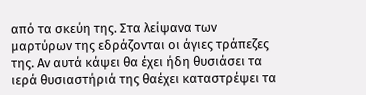από τα σκεύη της. Στα λείψανα των μαρτύρων της εδράζονται οι άγιες τράπεζες της. Αν αυτά κάψει θα έχει ήδη θυσιάσει τα ιερά θυσιαστήριά της θαέχει καταστρέψει τα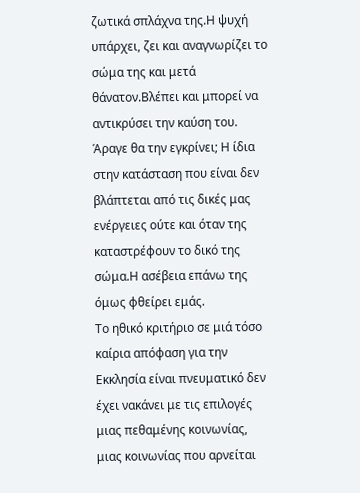ζωτικά σπλάχνα της.Η ψυχή υπάρχει, ζει και αναγνωρίζει το σώμα της και μετά θάνατον.Βλέπει και μπορεί να αντικρύσει την καύση του. Άραγε θα την εγκρίνει; Η ίδια στην κατάσταση που είναι δεν βλάπτεται από τις δικές μας ενέργειες ούτε και όταν της καταστρέφουν το δικό της σώμα.Η ασέβεια επάνω της όμως φθείρει εμάς.
Το ηθικό κριτήριο σε μιά τόσο καίρια απόφαση για την Εκκλησία είναι πνευματικό δεν έχει νακάνει με τις επιλογές μιας πεθαμένης κοινωνίας, μιας κοινωνίας που αρνείται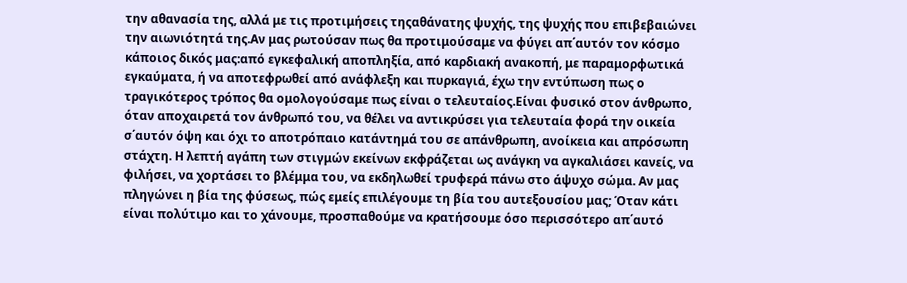την αθανασία της, αλλά με τις προτιμήσεις τηςαθάνατης ψυχής, της ψυχής που επιβεβαιώνει την αιωνιότητά της.Αν μας ρωτούσαν πως θα προτιμούσαμε να φύγει απ΄αυτόν τον κόσμο κάποιος δικός μας:από εγκεφαλική αποπληξία, από καρδιακή ανακοπή, με παραμορφωτικά εγκαύματα, ή να αποτεφρωθεί από ανάφλεξη και πυρκαγιά, έχω την εντύπωση πως ο τραγικότερος τρόπος θα ομολογούσαμε πως είναι ο τελευταίος.Είναι φυσικό στον άνθρωπο, όταν αποχαιρετά τον άνθρωπό του, να θέλει να αντικρύσει για τελευταία φορά την οικεία σ΄αυτόν όψη και όχι το αποτρόπαιο κατάντημά του σε απάνθρωπη, ανοίκεια και απρόσωπη στάχτη. Η λεπτή αγάπη των στιγμών εκείνων εκφράζεται ως ανάγκη να αγκαλιάσει κανείς, να φιλήσει, να χορτάσει το βλέμμα του, να εκδηλωθεί τρυφερά πάνω στο άψυχο σώμα. Αν μας πληγώνει η βία της φύσεως, πώς εμείς επιλέγουμε τη βία του αυτεξουσίου μας; Όταν κάτι είναι πολύτιμο και το χάνουμε, προσπαθούμε να κρατήσουμε όσο περισσότερο απ΄αυτό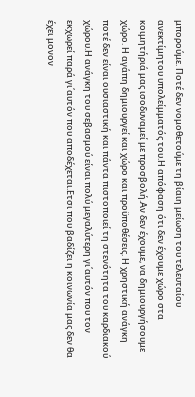μπορούμε. Ποτέ δεν νομοθετούμε τη βίαιη μείωση του τελευταίου ανεκτίμητου υπολείμματός του.Η απόφαση ότι δεν έχουμε χώρο στα κοιμητήριά μας ισοδυναμεί με προσβολή.Αν δεν έχουμε, να δημιουργήσουμε χώρο. Η αγάπη δημιουργεί και χώρο και προϋποθέσεις. Η χρηστική ανάγκη ποτέ δεν είναι ουσιαστική και πάντα πιστοποιεί τη στενότητα του καρδιακού χώρου.Η ανάγκη του σεβασμού είναι πολύ μεγαλύτερη γι΄αυτόν που τον εκχωρεί παρά γι΄αυτόν που αποδέχεται.Ετσι που βαδίζει η κοινωνία μας δεν θα έχει μονον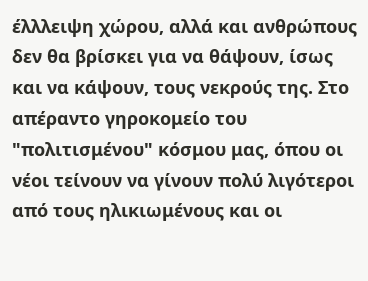έλλλειψη χώρου, αλλά και ανθρώπους δεν θα βρίσκει για να θάψουν, ίσως και να κάψουν, τους νεκρούς της. Στο απέραντο γηροκομείο του "πολιτισμένου" κόσμου μας, όπου οι νέοι τείνουν να γίνουν πολύ λιγότεροι από τους ηλικιωμένους και οι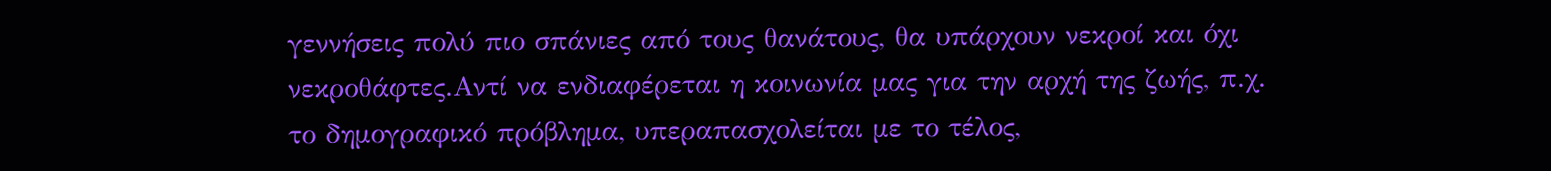γεννήσεις πολύ πιο σπάνιες από τους θανάτους, θα υπάρχουν νεκροί και όχι νεκροθάφτες.Αντί να ενδιαφέρεται η κοινωνία μας για την αρχή της ζωής, π.χ. το δημογραφικό πρόβλημα, υπεραπασχολείται με το τέλος,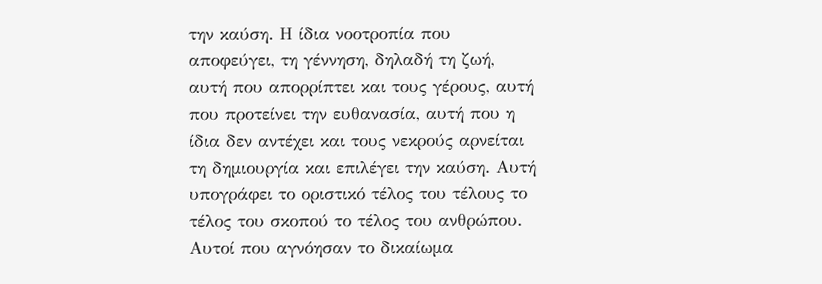την καύση. Η ίδια νοοτροπία που αποφεύγει, τη γέννηση, δηλαδή τη ζωή, αυτή που απορρίπτει και τους γέρους, αυτή που προτείνει την ευθανασία, αυτή που η ίδια δεν αντέχει και τους νεκρούς αρνείται τη δημιουργία και επιλέγει την καύση. Αυτή υπογράφει το οριστικό τέλος του τέλους το τέλος του σκοπού το τέλος του ανθρώπου.
Αυτοί που αγνόησαν το δικαίωμα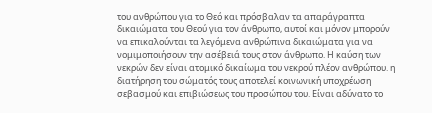του ανθρώπου για το Θεό και πρόσβαλαν τα απαράγραπτα δικαιώματα του Θεού για τον άνθρωπο, αυτοί και μόνον μπορούν να επικαλούνται τα λεγόμενα ανθρώπινα δικαιώματα για να νομιμοποιήσουν την ασέβειά τους στον άνθρωπο. Η καύση των νεκρών δεν είναι ατομικό δικαίωμα του νεκρού πλέον ανθρώπου. η διατήρηση του σώματός τους αποτελεί κοινωνική υποχρέωση σεβασμού και επιβιώσεως του προσώπου του. Είναι αδύνατο το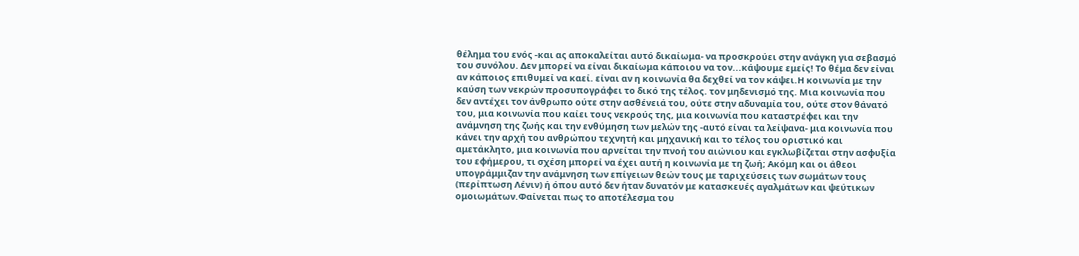θέλημα του ενός -και ας αποκαλείται αυτό δικαίωμα- να προσκρούει στην ανάγκη για σεβασμό του συνόλου. Δεν μπορεί να είναι δικαίωμα κάποιου να τον...κάψουμε εμείς! Το θέμα δεν είναι αν κάποιος επιθυμεί να καεί. είναι αν η κοινωνία θα δεχθεί να τον κάψει.Η κοινωνία με την καύση των νεκρών προσυπογράφει το δικό της τέλος. τον μηδενισμό της. Μια κοινωνία που δεν αντέχει τον άνθρωπο ούτε στην ασθένειά του, ούτε στην αδυναμία του, ούτε στον θάνατό του, μια κοινωνία που καίει τους νεκρούς της, μια κοινωνία που καταστρέφει και την ανάμνηση της ζωής και την ενθύμηση των μελών της -αυτό είναι τα λείψανα- μια κοινωνία που κάνει την αρχή του ανθρώπου τεχνητή και μηχανική και το τέλος του οριστικό και αμετάκλητο, μια κοινωνία που αρνείται την πνοή του αιώνιου και εγκλωβίζεται στην ασφυξία του εφήμερου, τι σχέση μπορεί να έχει αυτή η κοινωνία με τη ζωή; Ακόμη και οι άθεοι υπογράμμιζαν την ανάμνηση των επίγειων θεών τους με ταριχεύσεις των σωμάτων τους (περίπτωση Λένιν) ή όπου αυτό δεν ήταν δυνατόν με κατασκευές αγαλμάτων και ψεύτικων ομοιωμάτων.Φαίνεται πως το αποτέλεσμα του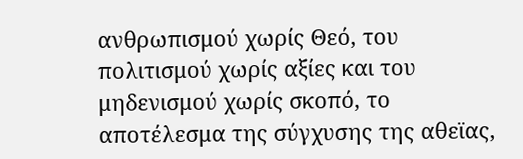ανθρωπισμού χωρίς Θεό, του πολιτισμού χωρίς αξίες και του μηδενισμού χωρίς σκοπό, το αποτέλεσμα της σύγχυσης της αθεϊας,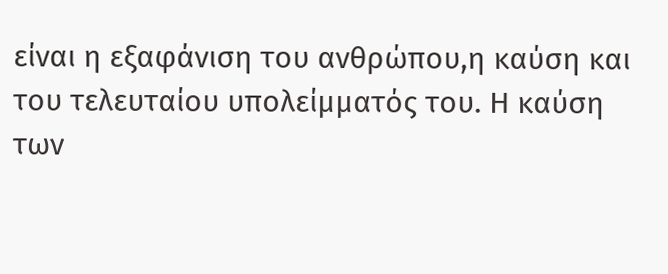είναι η εξαφάνιση του ανθρώπου,η καύση και του τελευταίου υπολείμματός του. Η καύση των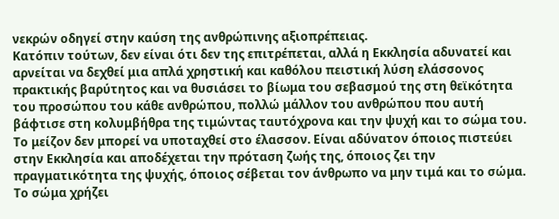νεκρών οδηγεί στην καύση της ανθρώπινης αξιοπρέπειας.
Κατόπιν τούτων, δεν είναι ότι δεν της επιτρέπεται, αλλά η Εκκλησία αδυνατεί και αρνείται να δεχθεί μια απλά χρηστική και καθόλου πειστική λύση ελάσσονος πρακτικής βαρύτητος και να θυσιάσει το βίωμα του σεβασμού της στη θεϊκότητα του προσώπου του κάθε ανθρώπου, πολλώ μάλλον του ανθρώπου που αυτή βάφτισε στη κολυμβήθρα της τιμώντας ταυτόχρονα και την ψυχή και το σώμα του. Το μείζον δεν μπορεί να υποταχθεί στο έλασσον. Είναι αδύνατον όποιος πιστεύει στην Εκκλησία και αποδέχεται την πρόταση ζωής της, όποιος ζει την πραγματικότητα της ψυχής, όποιος σέβεται τον άνθρωπο να μην τιμά και το σώμα. Το σώμα χρήζει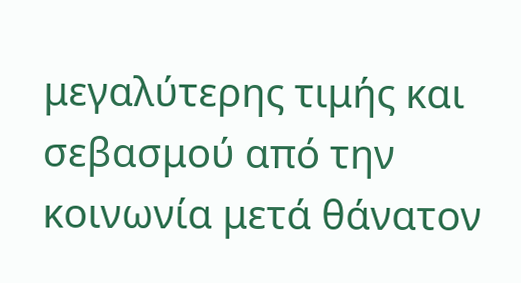μεγαλύτερης τιμής και σεβασμού από την κοινωνία μετά θάνατον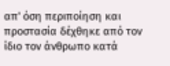απ' όση περιποίηση και προστασία δέχθηκε από τον ίδιο τον άνθρωπο κατά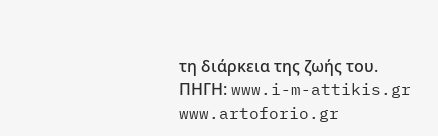τη διάρκεια της ζωής του.
ΠΗΓΗ: www.i-m-attikis.gr
www.artoforio.gr